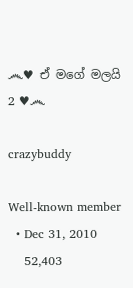෴♥ ඒ මගේ මලයි 2 ♥෴

crazybuddy

Well-known member
  • Dec 31, 2010
    52,403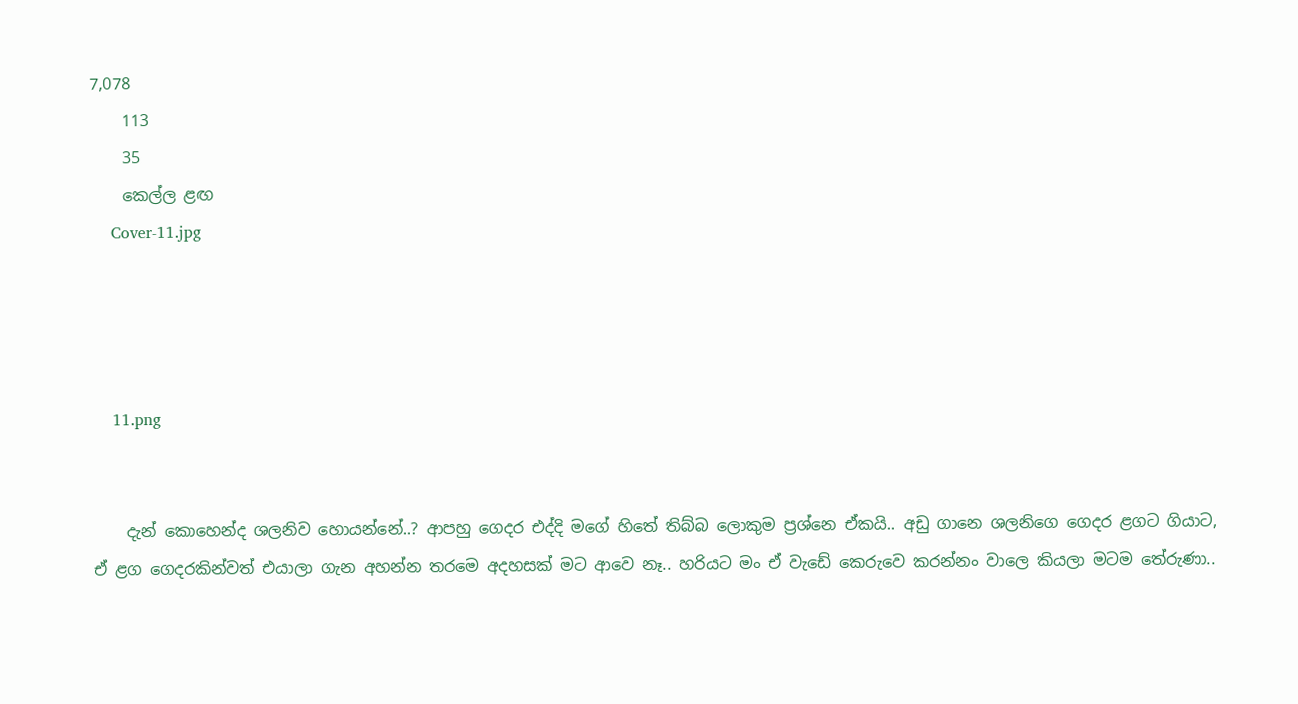7,078
    113
    35
    කෙල්ල ළඟ
    Cover-11.jpg




    11.png


    දැන් කොහෙන්ද ශලනිව හොයන්නේ..? ආපහු ගෙදර එද්දි මගේ හිතේ තිබ්බ ලොකුම ප්‍රශ්නෙ ඒකයි.. අඩු ගානෙ ශලනිගෙ ගෙදර ළගට ගියාට, ඒ ළග ගෙදරකින්වත් එයාලා ගැන අහන්න තරමෙ අදහසක් මට ආවෙ නෑ.. හරියට මං ඒ වැඩේ කෙරුවෙ කරන්නං වාලෙ කියලා මටම තේරුණා..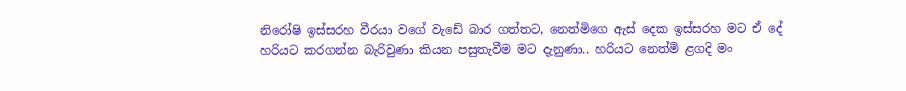නිරෝෂි ඉස්සරහ වීරයා වගේ වැඩේ බාර ගත්තට, නෙත්මිගෙ ඇස් දෙක ඉස්සරහ මට ඒ දේ හරියට කරගන්න බැරිවුණා කියන පසුතැවීම මට දැනුණා.. හරියට නෙත්මි ළගදි මං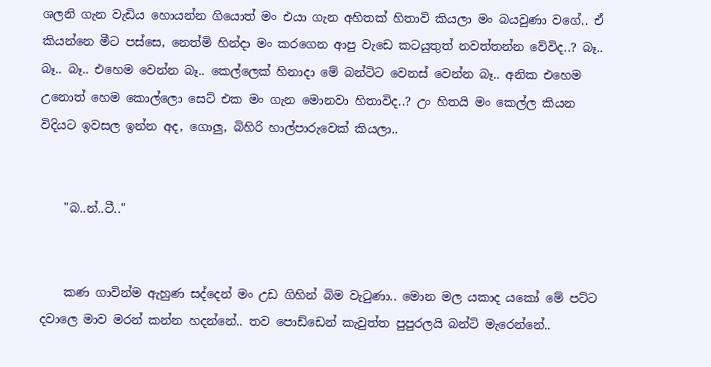ශලනි ගැන වැඩිය හොයන්න ගියොත් මං එයා ගැන අහිතක් හිතාවි කියලා මං බයවුණා වගේ.. ඒ කියන්නෙ මීට පස්සෙ, නෙත්මි හින්දා මං කරගෙන ආපු වැඩෙ කටයුතුත් නවත්තන්න වේවිද..? බෑ.. බෑ.. බෑ.. එහෙම වෙන්න බෑ.. කෙල්ලෙක් හිනාදා මේ බන්ටිට වෙනස් වෙන්න බෑ.. අනික එහෙම උනොත් හෙම කොල්ලො සෙට් එක මං ගැන මොනවා හිතාවිද..? උං හිතයි මං කෙල්ල කියන විදියට ඉවසල ඉන්න අද, ගොලු, බිහිරි හාල්පාරුවෙක් කියලා..


    "බ..න්..ටී.."


    කණ ගාවින්ම ඇහුණ සද්දෙන් මං උඩ ගිහින් බිම වැටුණා.. මොන මල යකාද යකෝ මේ පට්ට දවාලෙ මාව මරන් කන්න හදන්නේ.. තව පොඩ්ඩෙන් කැවුත්ත පුපුරලයි බන්ටි මැරෙන්නේ..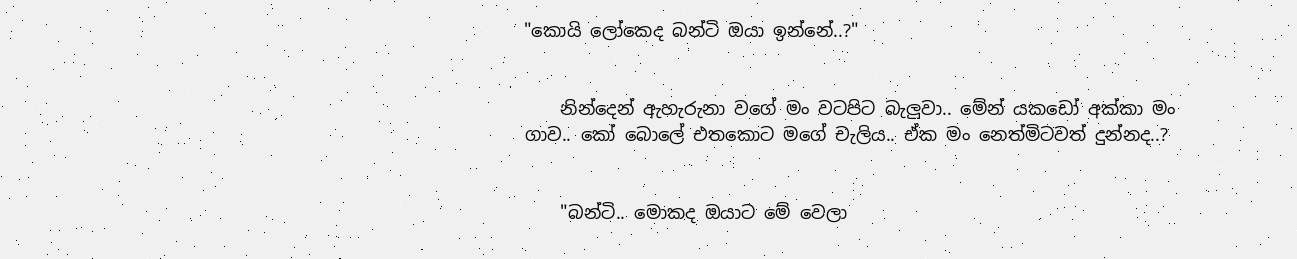"කොයි ලෝකෙද බන්ටි ඔයා ඉන්නේ..?"


    නින්දෙන් ඇහැරුනා වගේ මං වටපිට බැලුවා.. මේන් යකඩෝ අක්කා මං ගාව.. කෝ බොලේ එතකොට මගේ චැලිය.. ඒක මං නෙත්මිටවත් දුන්නද..?


    "බන්ටි.. මොකද ඔයාට මේ වෙලා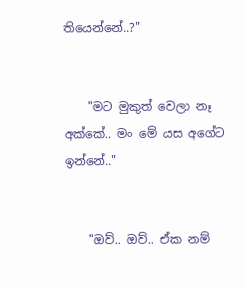තියෙන්නේ..?"


    "මට මුකුත් වෙලා නෑ අක්කේ.. මං මේ යස අගේට ඉන්නේ.."


    "ඔව්.. ඔව්.. ඒක නම්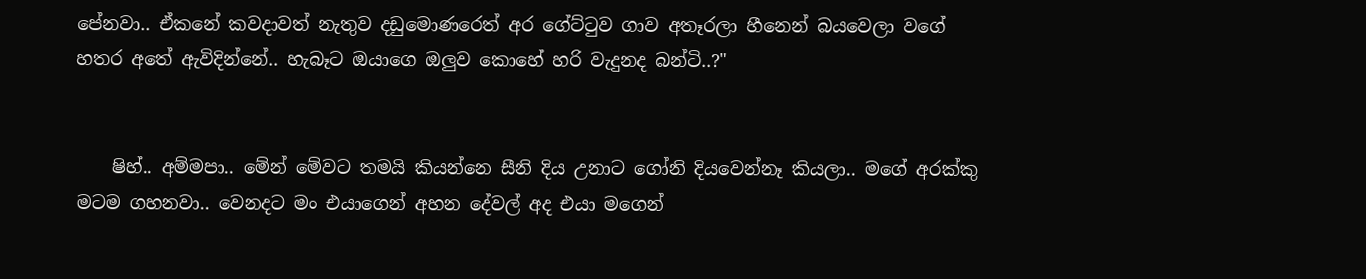පේනවා.. ඒකනේ කවදාවත් නැතුව දඩුමොණරෙත් අර ගේට්ටුව ගාව අතෑරලා හීනෙන් බයවෙලා වගේ හතර අතේ ඇවිදින්නේ.. හැබෑට ඔයාගෙ ඔලුව කොහේ හරි වැදුනද බන්ටි..?"


    ෂිහ්.. අම්මපා.. මේන් මේවට තමයි කියන්නෙ සීනි දිය උනාට ගෝනි දියවෙන්නෑ කියලා.. මගේ අරක්කු මටම ගහනවා.. වෙනදට මං එයාගෙන් අහන දේවල් අද එයා මගෙන්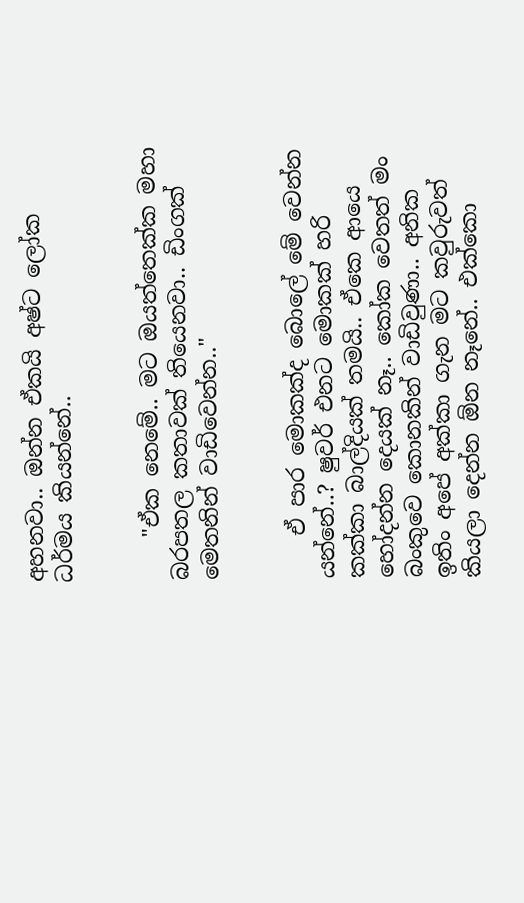අහනවා.. ඔන්න ඒකයි අෂ්ට ලෝක ධර්මය කියන්නේ..


    "ඒක නෙමේ.. මට ඔයත්තෙක්ක මහා බරපතල කතාවක් තියෙනවා.. ඩිංගක් මෙතනින් වාඩිවෙන්න.."


    ඒ පාර මොකක්ද බොලේ මේ වෙන්න යන්නේ..? ෂුවර් එනට මොකක් හරි කක්කා බාල්දියක් තමයි.. ඒකෙ ආයෙ හෝදන්න දෙයක් නෑ.. කෝක වෙතත් මං බංකුවෙ කොනකින් වාඩිවුණා.. අනික ඉතිං අපේ අක්කා ගැන මට කවුරුවත් කියලා දෙන්න ඕන නෑනේ.. එක්කො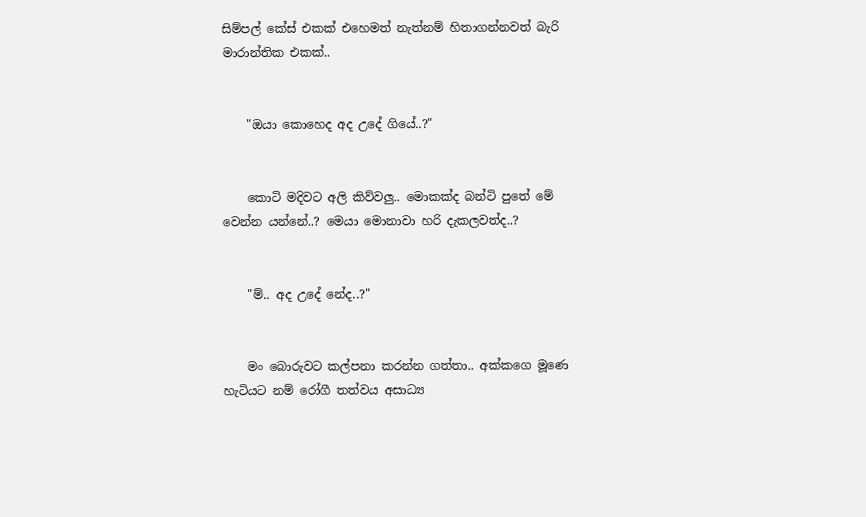සිම්පල් කේස් එකක් එහෙමත් නැත්නම් හිතාගන්නවත් බැරි මාරාන්තික එකක්..


    "ඔයා කොහෙද අද උදේ ගියේ..?"


    කොටි මදිවට අලි කිව්වලු.. මොකක්ද බන්ටි පුතේ මේ වෙන්න යන්නේ..? මෙයා මොනාවා හරි දැකලවත්ද..?


    "ම්.. අද උදේ නේද..?"


    මං බොරුවට කල්පනා කරන්න ගත්තා.. අක්කගෙ මූණෙ හැටියට නම් රෝගී තත්වය අසාධ්‍ය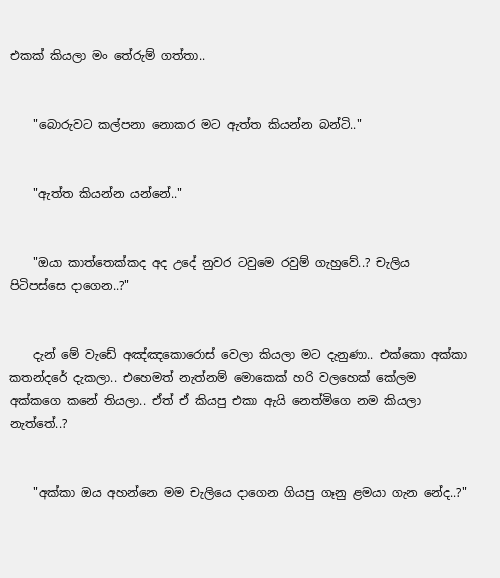එකක් කියලා මං තේරුම් ගත්තා..


    "බොරුවට කල්පනා නොකර මට ඇත්ත කියන්න බන්ටි.."


    "ඇත්ත කියන්න යන්නේ.."


    "ඔයා කාත්තෙක්කද අද උදේ නුවර ටවුමෙ රවුම් ගැහුවේ..? චැලිය පිටිපස්සෙ දාගෙන..?"


    දැන් මේ වැඩේ අඤ්ඤකොරොස් වෙලා කියලා මට දැනුණා.. එක්කො අක්කා කතන්දරේ දැකලා.. එහෙමත් නැත්නම් මොකෙක් හරි වලහෙක් කේලම අක්කගෙ කනේ තියලා.. ඒත් ඒ කියපු එකා ඇයි නෙත්මිගෙ නම කියලා නැත්තේ..?


    "අක්කා ඔය අහන්නෙ මම චැලියෙ දාගෙන ගියපු ගෑනු ළමයා ගැන නේද..?"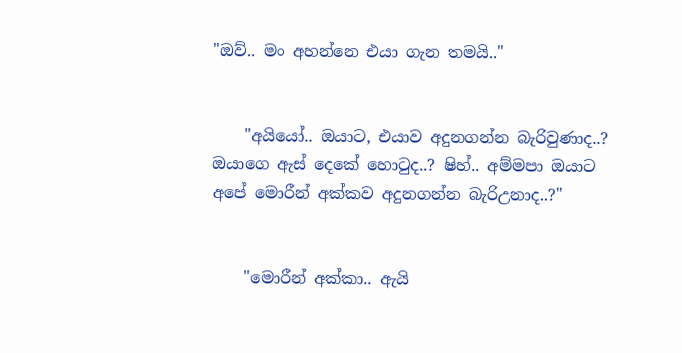"ඔව්.. මං අහන්නෙ එයා ගැන තමයි.."


    "අයියෝ.. ඔයාට, එයාව අදුනගන්න බැරිවුණාද..? ඔයාගෙ ඇස් දෙකේ හොටුද..? ෂිහ්.. අම්මපා ඔයාට අපේ මොරීන් අක්කව අදුනගන්න බැරිඋනාද..?"


    "මොරීන් අක්කා.. ඇයි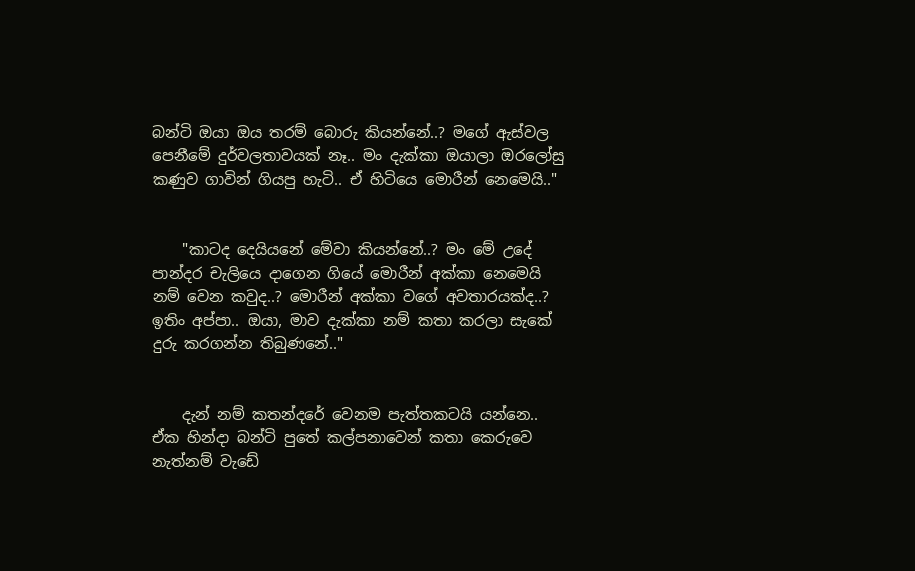බන්ටි ඔයා ඔය තරම් බොරු කියන්නේ..? මගේ ඇස්වල පෙනීමේ දුර්වලතාවයක් නෑ.. මං දැක්කා ඔයාලා ඔරලෝසු කණුව ගාවින් ගියපු හැටි.. ඒ හිටියෙ මොරීන් නෙමෙයි.."


    "කාටද දෙයියනේ මේවා කියන්නේ..? මං මේ උදේ පාන්දර චැලියෙ දාගෙන ගියේ මොරීන් අක්කා නෙමෙයි නම් වෙන කවුද..? මොරීන් අක්කා වගේ අවතාරයක්ද..? ඉතිං අප්පා.. ඔයා, මාව දැක්කා නම් කතා කරලා සැකේ දුරු කරගන්න තිබුණනේ.."


    දැන් නම් කතන්දරේ වෙනම පැත්තකටයි යන්නෙ.. ඒක හින්දා බන්ටි පුතේ කල්පනාවෙන් කතා කෙරුවෙ නැත්නම් වැඩේ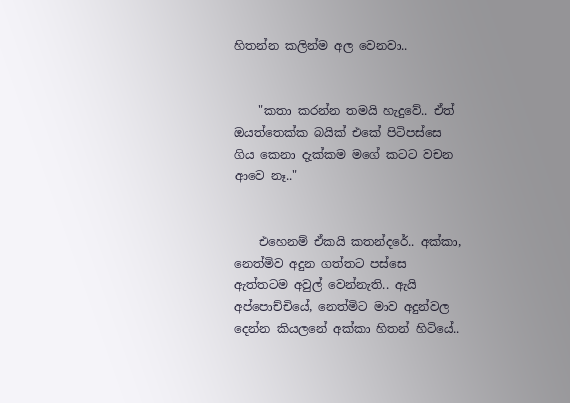හිතන්න කලින්ම අල වෙනවා..


    "කතා කරන්න තමයි හැදුවේ.. ඒත් ඔයත්තෙක්ක බයික් එකේ පිටිපස්සෙ ගිය කෙනා දැක්කම මගේ කටට වචන ආවෙ නෑ.."


    එහෙනම් ඒකයි කතන්දරේ.. අක්කා, නෙත්මිව අදුන ගත්තට පස්සෙ ඇත්තටම අවුල් වෙන්නැති.. ඇයි අප්පොච්චියේ, නෙත්මිට මාව අදුන්වල දෙන්න කියලනේ අක්කා හිතන් හිටියේ..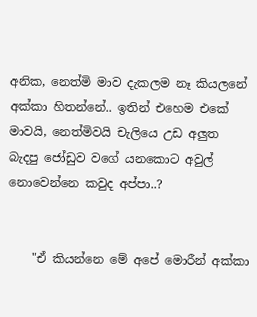අනික, නෙත්මි මාව දැකලම නෑ කියලනේ අක්කා හිතන්නේ.. ඉතින් එහෙම එකේ මාවයි, නෙත්මිවයි චැලියෙ උඩ අලුත බැදපු ජෝඩුව වගේ යනකොට අවුල් නොවෙන්නෙ කවුද අප්පා..?


    "ඒ කියන්නෙ මේ අපේ මොරීන් අක්කා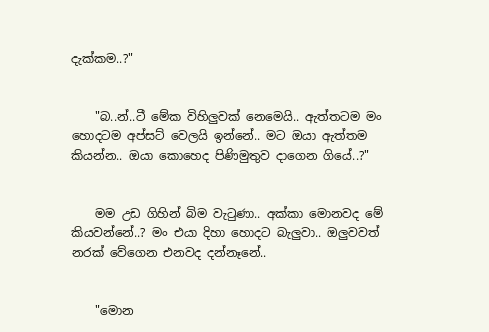දැක්කම..?"


    "බ..න්..ටී මේක විහිලුවක් නෙමෙයි.. ඇත්තටම මං හොදටම අප්සට් වෙලයි ඉන්නේ.. මට ඔයා ඇත්තම කියන්න.. ඔයා කොහෙද පිණිමුතුව දාගෙන ගියේ..?"


    මම උඩ ගිහින් බිම වැටුණා.. අක්කා මොනවද මේ කියවන්නේ..? මං එයා දිහා හොදට බැලුවා.. ඔලුවවත් නරක් වේගෙන එනවද දන්නෑනේ..


    "මොන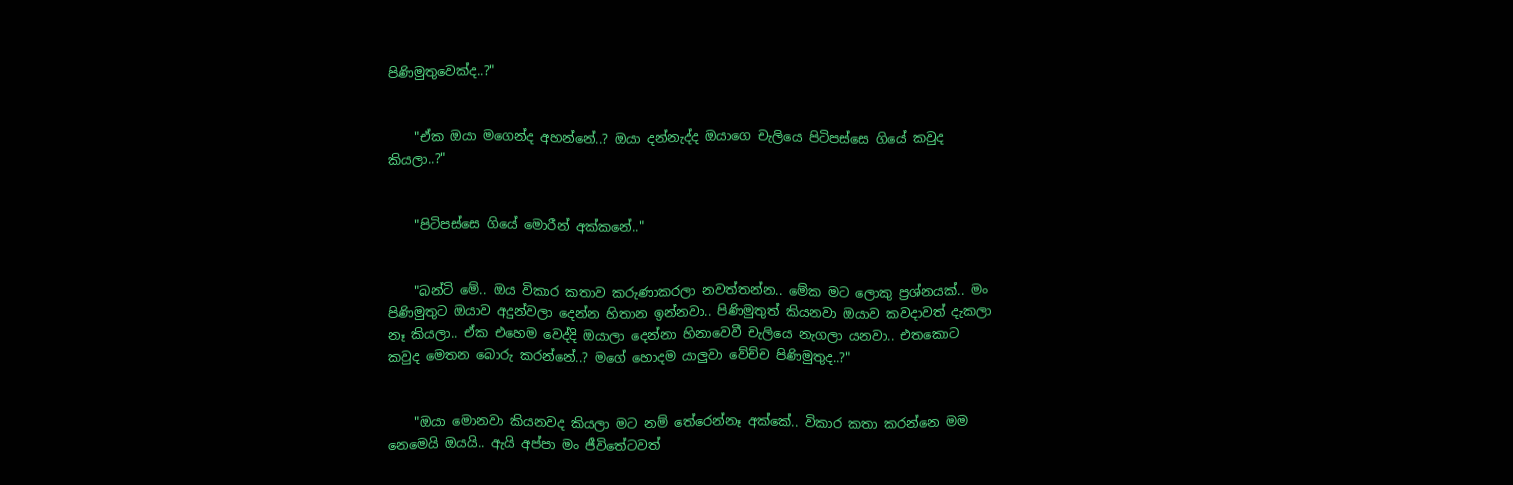පිණිමුතුවෙක්ද..?"


    "ඒක ඔයා මගෙන්ද අහන්නේ..? ඔයා දන්නැද්ද ඔයාගෙ චැලියෙ පිටිපස්සෙ ගියේ කවුද කියලා..?"


    "පිටිපස්සෙ ගියේ මොරීන් අක්කනේ.."


    "බන්ටි මේ.. ඔය විකාර කතාව කරුණාකරලා නවත්තන්න.. මේක මට ලොකු ප්‍රශ්නයක්.. මං පිණිමුතුට ඔයාව අදුන්වලා දෙන්න හිතාන ඉන්නවා.. පිණිමුතුත් කියනවා ඔයාව කවදාවත් දැකලා නෑ කියලා.. ඒක එහෙම වෙද්දි ඔයාලා දෙන්නා හිනාවෙවී චැලියෙ නැගලා යනවා.. එතකොට කවුද මෙතන බොරු කරන්නේ..? මගේ හොදම යාලුවා වේච්ච පිණිමුතුද..?"


    "ඔයා මොනවා කියනවද කියලා මට නම් තේරෙන්නෑ අක්කේ.. විකාර කතා කරන්නෙ මම නෙමෙයි ඔයයි.. ඇයි අප්පා මං ජීවිතේටවත්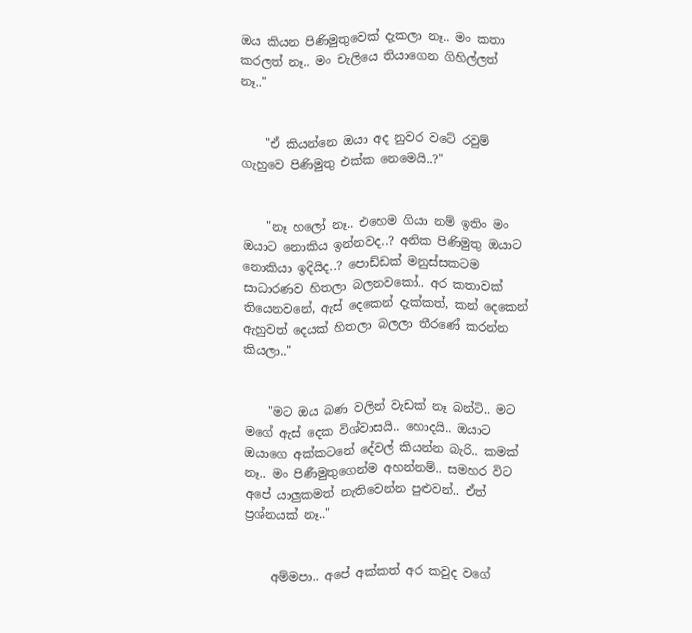ඔය කියන පිණිමුතුවෙක් දැකලා නෑ.. මං කතා කරලත් නෑ.. මං චැලියෙ තියාගෙන ගිහිල්ලත් නෑ.."


    "ඒ කියන්නෙ ඔයා අද නුවර වටේ රවුම් ගැහුවෙ පිණිමුතු එක්ක නෙමෙයි..?"


    "නෑ හලෝ නෑ.. එහෙම ගියා නම් ඉතිං මං ඔයාට නොකිය ඉන්නවද..? අනික පිණිමුතු ඔයාට නොකියා ඉදියිද..? පොඩ්ඩක් මනුස්සකටම සාධාරණව හිතලා බලනවකෝ.. අර කතාවක් තියෙනවනේ, ඇස් දෙකෙන් දැක්කත්, කන් දෙකෙන් ඇහුවත් දෙයක් හිතලා බලලා තීරණේ කරන්න කියලා.."


    "මට ඔය බණ වලින් වැඩක් නෑ බන්ටි.. මට මගේ ඇස් දෙක විශ්වාසයි.. හොදයි.. ඔයාට ඔයාගෙ අක්කටනේ දේවල් කියන්න බැරි.. කමක් නෑ.. මං පිණීමුතුගෙන්ම අහන්නම්.. සමහර විට අපේ යාලුකමත් නැතිවෙන්න පුළුවන්.. ඒත් ප්‍රශ්නයක් නෑ.."


    අම්මපා.. අපේ අක්කත් අර කවුද වගේ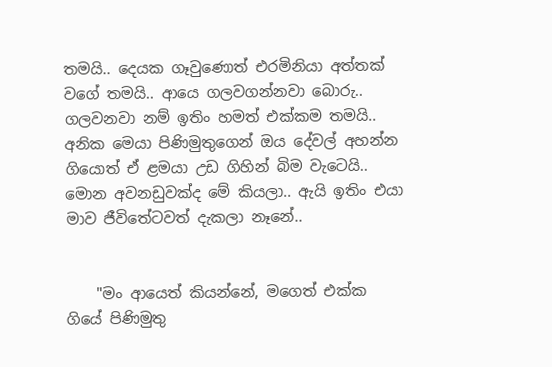තමයි.. දෙයක ගෑවුණොත් එරමිනියා අත්තක් වගේ තමයි.. ආයෙ ගලවගන්නවා බොරු.. ගලවනවා නම් ඉතිං හමත් එක්කම තමයි.. අනික මෙයා පිණිමුතුගෙන් ඔය දේවල් අහන්න ගියොත් ඒ ළමයා උඩ ගිහින් බිම වැටෙයි.. මොන අවනඩුවක්ද මේ කියලා.. ඇයි ඉතිං එයා මාව ජීවිතේටවත් දැකලා නෑනේ..


    "මං ආයෙත් කියන්නේ, මගෙත් එක්ක ගියේ පිණිමුතු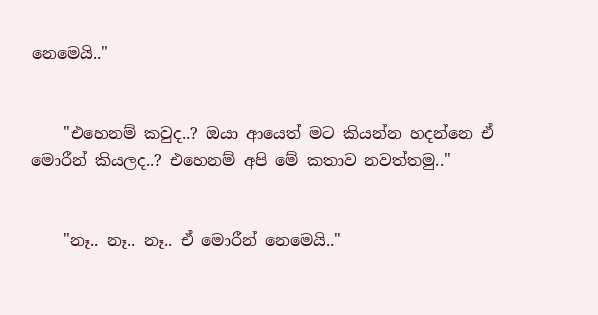නෙමෙයි.."


    "එහෙනම් කවුද..? ඔයා ආයෙත් මට කියන්න හදන්නෙ ඒ මොරීන් කියලද..? එහෙනම් අපි මේ කතාව නවත්තමු.."


    "නෑ.. නෑ.. නෑ.. ඒ මොරීන් නෙමෙයි.."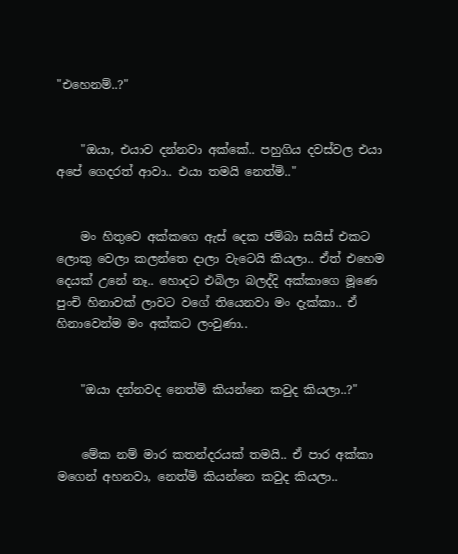"එහෙනම්..?"


    "ඔයා, එයාව දන්නවා අක්කේ.. පහුගිය දවස්වල එයා අපේ ගෙදරත් ආවා.. එයා තමයි නෙත්මි.."


    මං හිතුවෙ අක්කගෙ ඇස් දෙක ජම්බා සයිස් එකට ලොකු වෙලා කලන්තෙ දාලා වැටෙයි කියලා.. ඒත් එහෙම දෙයක් උනේ නෑ.. හොදට එබිලා බලද්දි අක්කාගෙ මූණෙ පුංචි හිනාවක් ලාවට වගේ තියෙනවා මං දැක්කා.. ඒ හිනාවෙන්ම මං අක්කට ලංවුණා..


    "ඔයා දන්නවද නෙත්මි කියන්නෙ කවුද කියලා..?"


    මේක නම් මාර කතන්දරයක් තමයි.. ඒ පාර අක්කා මගෙන් අහනවා, නෙත්මි කියන්නෙ කවුද කියලා..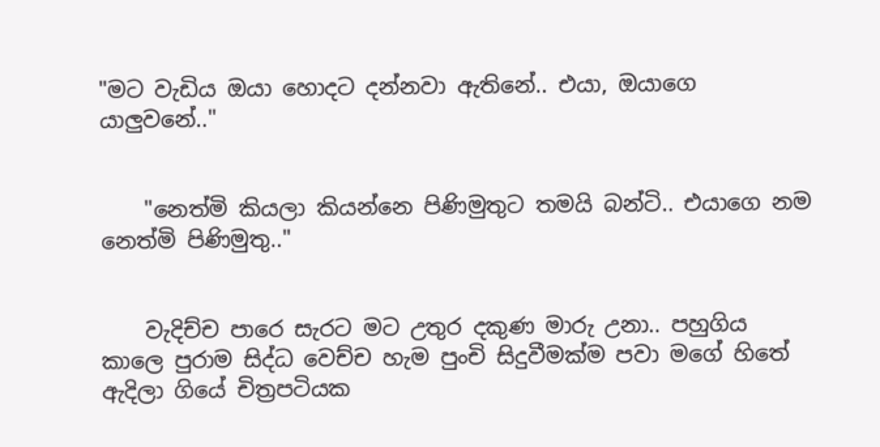"මට වැඩිය ඔයා හොදට දන්නවා ඇතිනේ.. එයා, ඔයාගෙ යාලුවනේ.."


    "නෙත්මි කියලා කියන්නෙ පිණිමුතුට තමයි බන්ටි.. එයාගෙ නම නෙත්මි පිණිමුතු.."


    වැදිච්ච පාරෙ සැරට මට උතුර දකුණ මාරු උනා.. පහුගිය කාලෙ පුරාම සිද්ධ වෙච්ච හැම පුංචි සිදුවීමක්ම පවා මගේ හිතේ ඇදිලා ගියේ චිත්‍රපටියක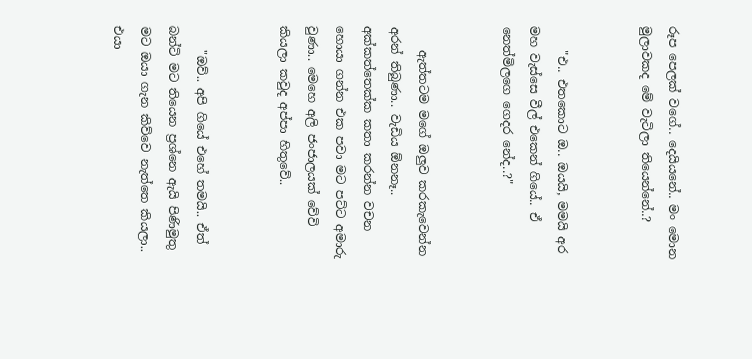රූප පෙලක් වගේ.. දෙයියනේ.. මං මොන මුලාවකද මේ වැටිලා තියෙන්නේ..?


    "එ.. එතකොට ඔ.. ඔයයි, මමයි අර මහ වැස්සෙ වීල් එකෙන් ගියේ.. ඒ නෙත්මිලගෙ ගෙදර නේද..?"


    ඇත්තටම මගේ ඔලුව කරකැවෙන්න අරන් තිබුණා.. වැඩිය ඕනනෑ.. අක්කත්තෙක්ක කතා කරන්න වචන හොයා ගන්න එක පවා මට පට්ට අමාරු වුණා.. මෙහෙ අලි ජංජාලයක් වේවි කියලා කවුද අප්පා හිතුවේ..


    "ඔව්.. අපි ගියේ එහේ තමයි.. ඒත් බන්ටි මට තියෙන ප්‍රශ්නෙ ඇයි පිණිමුතු මට ඔයා ගැන කිව්වෙ නැත්තෙ කියලා.. එයා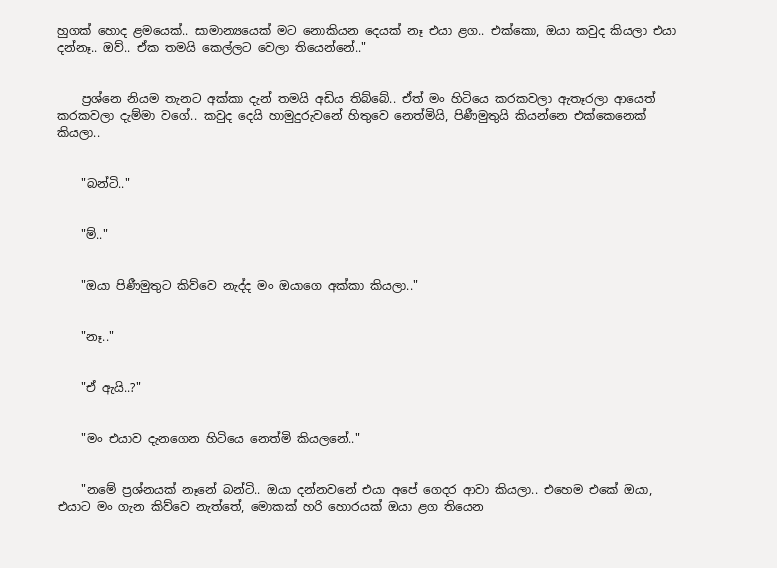හුගක් හොද ළමයෙක්.. සාමාන්‍යයෙක් මට නොකියන දෙයක් නෑ එයා ළග.. එක්කො, ඔයා කවුද කියලා එයා දන්නෑ.. ඔව්.. ඒක තමයි කෙල්ලට වෙලා තියෙන්නේ.."


    ප්‍රශ්නෙ නියම තැනට අක්කා දැන් තමයි අඩිය තිබ්බේ.. ඒත් මං හිටියෙ කරකවලා ඇතෑරලා ආයෙත් කරකවලා දැම්මා වගේ.. කවුද දෙයි හාමුදුරුවනේ හිතුවෙ නෙත්මියි, පිණීමුතුයි කියන්නෙ එක්කෙනෙක් කියලා..


    "බන්ටි.."


    "ම්.."


    "ඔයා පිණීමුතුට කිව්වෙ නැද්ද මං ඔයාගෙ අක්කා කියලා.."


    "නෑ.."


    "ඒ ඇයි..?"


    "මං එයාව දැනගෙන හිටියෙ නෙත්මි කියලනේ.."


    "නමේ ප්‍රශ්නයක් නෑනේ බන්ටි.. ඔයා දන්නවනේ එයා අපේ ගෙදර ආවා කියලා.. එහෙම එකේ ඔයා, එයාට මං ගැන කිව්වෙ නැත්තේ, මොකක් හරි හොරයක් ඔයා ළග තියෙන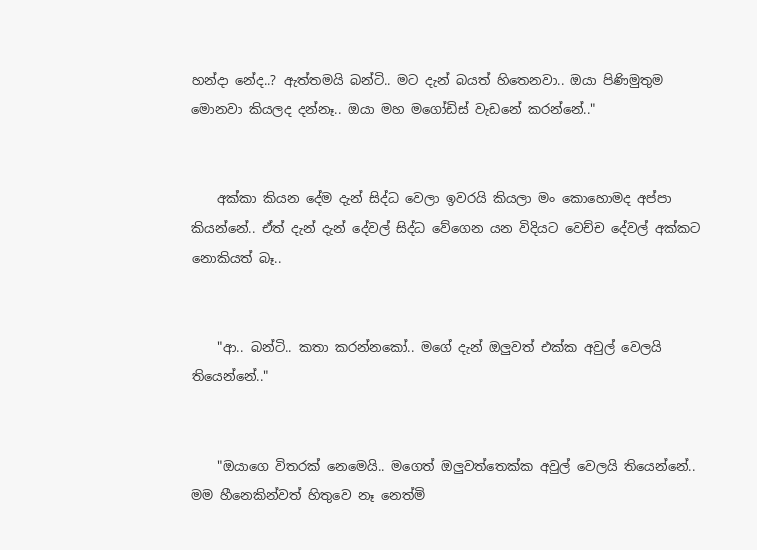හන්දා නේද..? ඇත්තමයි බන්ටි.. මට දැන් බයත් හිතෙනවා.. ඔයා පිණිමුතුම මොනවා කියලද දන්නෑ.. ඔයා මහ මගෝඩිස් වැඩනේ කරන්නේ.."


    අක්කා කියන දේම දැන් සිද්ධ වෙලා ඉවරයි කියලා මං කොහොමද අප්පා කියන්නේ.. ඒත් දැන් දැන් දේවල් සිද්ධ වේගෙන යන විදියට වෙච්ච දේවල් අක්කට නොකියත් බෑ..


    "ආ.. බන්ටි.. කතා කරන්නකෝ.. මගේ දැන් ඔලුවත් එක්ක අවුල් වෙලයි තියෙන්නේ.."


    "ඔයාගෙ විතරක් නෙමෙයි.. මගෙත් ඔලුවත්තෙක්ක අවුල් වෙලයි තියෙන්නේ.. මම හීනෙකින්වත් හිතුවෙ නෑ නෙත්මි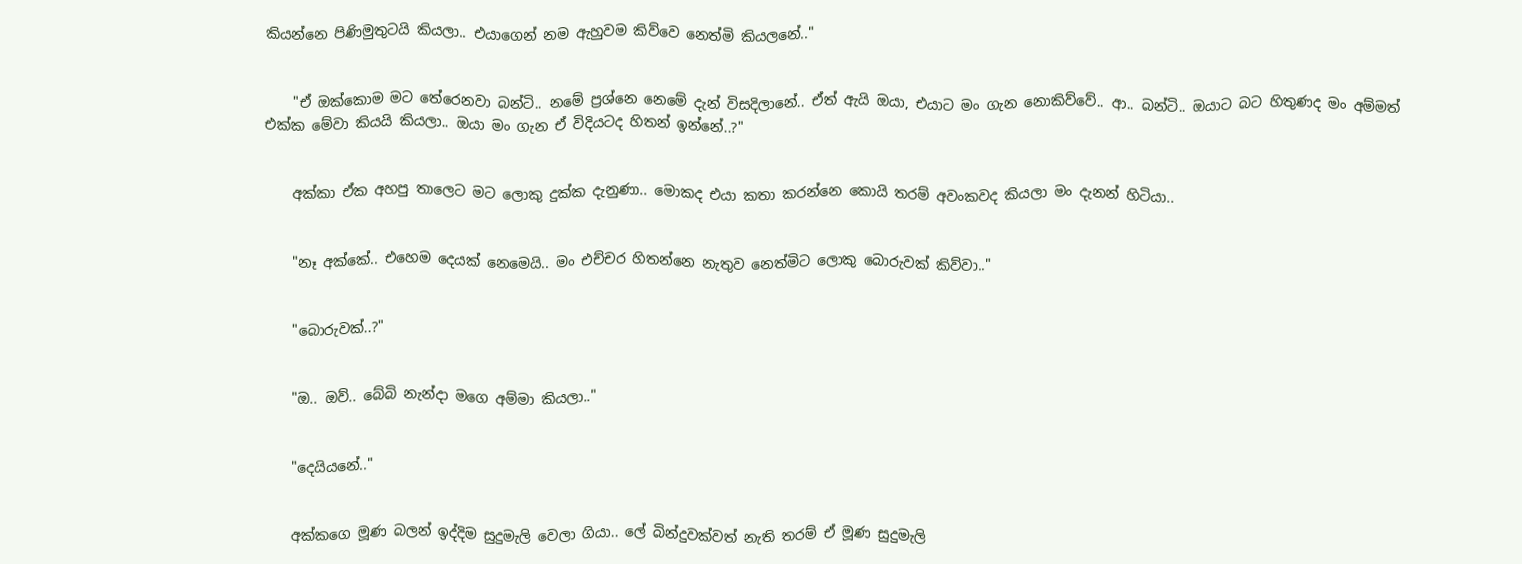කියන්නෙ පිණිමුතුටයි කියලා.. එයාගෙන් නම ඇහුවම කිව්වෙ නෙත්මි කියලනේ.."


    "ඒ ඔක්කොම මට තේරෙනවා බන්ටි.. නමේ ප්‍රශ්නෙ නෙමේ දැන් විසදිලානේ.. ඒත් ඇයි ඔයා, එයාට මං ගැන නොකිව්වේ.. ආ.. බන්ටි.. ඔයාට බට හිතුණද මං අම්මත් එක්ක මේවා කියයි කියලා.. ඔයා මං ගැන ඒ විදියටද හිතන් ඉන්නේ..?"


    අක්කා ඒක අහපු තාලෙට මට ලොකු දුක්ක දැනුණා.. මොකද එයා කතා කරන්නෙ කොයි තරම් අවංකවද කියලා මං දැනන් හිටියා..


    "නෑ අක්කේ.. එහෙම දෙයක් නෙමෙයි.. මං එච්චර හිතන්නෙ නැතුව නෙත්මිට ලොකු බොරුවක් කිව්වා.."


    "බොරුවක්..?"


    "ඔ.. ඔව්.. බේබි නැන්දා මගෙ අම්මා කියලා.."


    "දෙයියනේ.."


    අක්කගෙ මූණ බලන් ඉද්දිම සුදුමැලි වෙලා ගියා.. ලේ බින්දුවක්වත් නැති තරම් ඒ මූණ සුදුමැලි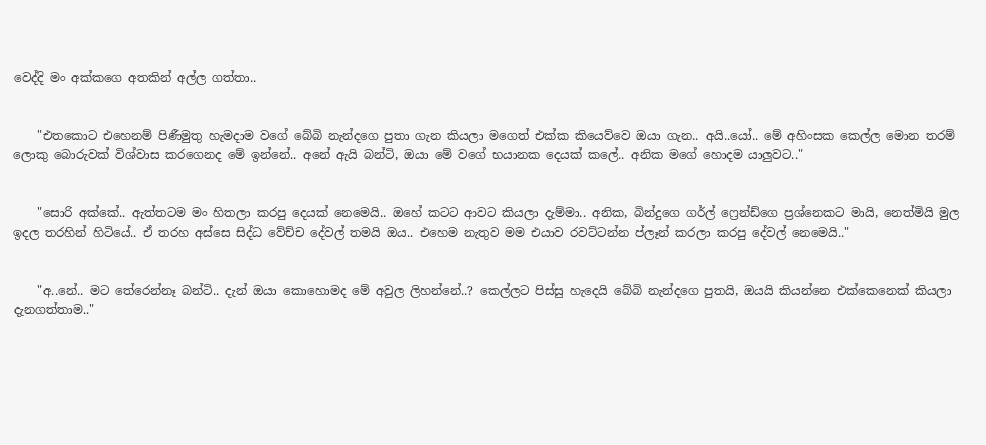වෙද්දි මං අක්කගෙ අතකින් අල්ල ගත්තා..


    "එතකොට එහෙනම් පිණීමුතු හැමදාම වගේ බේබි නැන්දගෙ පුතා ගැන කියලා මගෙත් එක්ක කියෙව්වෙ ඔයා ගැන.. අයි..යෝ.. මේ අහිංසක කෙල්ල මොන තරම් ලොකු බොරුවක් විශ්වාස කරගෙනද මේ ඉන්නේ.. අනේ ඇයි බන්ටි, ඔයා මේ වගේ භයානක දෙයක් කලේ.. අනික මගේ හොදම යාලුවට.."


    "සොරි අක්කේ.. ඇත්තටම මං හිතලා කරපු දෙයක් නෙමෙයි.. ඔහේ කටට ආවට කියලා දැම්මා.. අනික, බින්දුගෙ ගර්ල් ෆ්‍රෙන්ඩ්ගෙ ප්‍රශ්නෙකට මායි, නෙත්මියි මුල ඉදල තරහින් හිටියේ.. ඒ තරහ අස්සෙ සිද්ධ වේච්ච දේවල් තමයි ඔය.. එහෙම නැතුව මම එයාව රවට්ටන්න ප්ලෑන් කරලා කරපු දේවල් නෙමෙයි.."


    "අ..නේ.. මට තේරෙන්නෑ බන්ටි.. දැන් ඔයා කොහොමද මේ අවුල ලිහන්නේ..? කෙල්ලට පිස්සු හැදෙයි බේබි නැන්දගෙ පුතයි, ඔයයි කියන්නෙ එක්කෙනෙක් කියලා දැනගත්තාම.."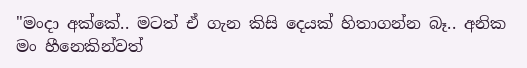"මංදා අක්කේ.. මටත් ඒ ගැන කිසි දෙයක් හිතාගන්න බෑ.. අනික මං හීනෙකින්වත්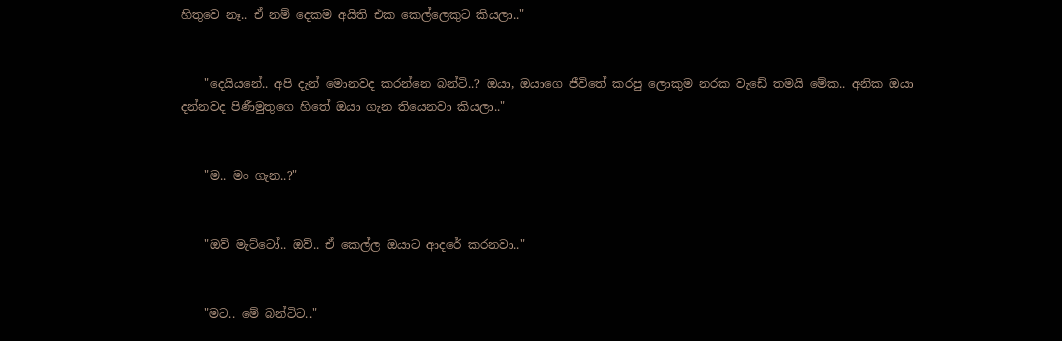හිතුවෙ නෑ.. ඒ නම් දෙකම අයිති එක කෙල්ලෙකුට කියලා.."


    "දෙයියනේ.. අපි දැන් මොනවද කරන්නෙ බන්ටි..? ඔයා, ඔයාගෙ ජීවිතේ කරපු ලොකුම නරක වැඩේ තමයි මේක.. අනික ඔයා දන්නවද පිණීමුතුගෙ හිතේ ඔයා ගැන තියෙනවා කියලා.."


    "ම.. මං ගැන..?"


    "ඔව් මැට්ටෝ.. ඔව්.. ඒ කෙල්ල ඔයාට ආදරේ කරනවා.."


    "මට.. මේ බන්ටිට.."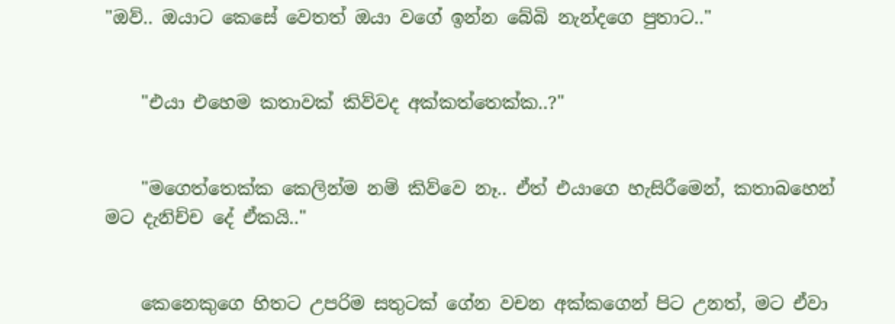"ඔව්.. ඔයාට කෙසේ වෙතත් ඔයා වගේ ඉන්න බේබි නැන්දගෙ පුතාට.."


    "එයා එහෙම කතාවක් කිව්වද අක්කත්තෙක්ක..?"


    "මගෙත්තෙක්ක කෙලින්ම නම් කිව්වෙ නෑ.. ඒත් එයාගෙ හැසිරීමෙන්, කතාබහෙන් මට දැනිච්ච දේ ඒකයි.."


    කෙනෙකුගෙ හිතට උපරිම සතුටක් ගේන වචන අක්කගෙන් පිට උනත්, මට ඒවා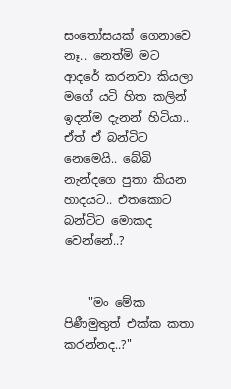සංතෝසයක් ගෙනාවෙ නෑ.. නෙත්මි මට ආදරේ කරනවා කියලා මගේ යටි හිත කලින් ඉදන්ම දැනන් හිටියා.. ඒත් ඒ බන්ටිට නෙමෙයි.. බේබි නැන්දගෙ පුතා කියන හාදයට.. එතකොට බන්ටිට මොකද වෙන්නේ..?


    "මං මේක පිණීමුතුත් එක්ක කතා කරන්නද..?"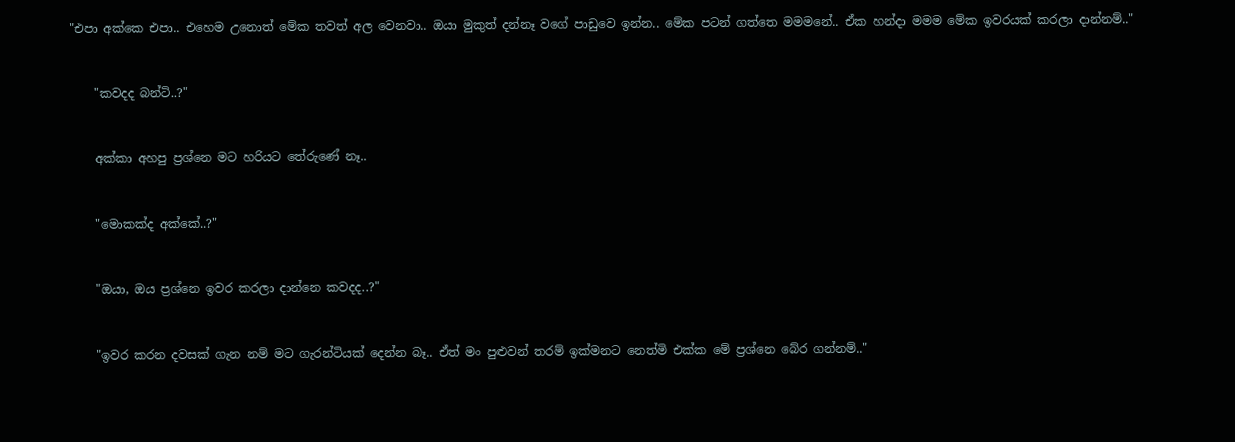"එපා අක්කෙ එපා.. එහෙම උනොත් මේක තවත් අල වෙනවා.. ඔයා මුකුත් දන්නෑ වගේ පාඩුවෙ ඉන්න.. මේක පටන් ගත්තෙ මමමනේ.. ඒක හන්දා මමම මේක ඉවරයක් කරලා දාන්නම්.."


    "කවදද බන්ටි..?"


    අක්කා අහපු ප්‍රශ්නෙ මට හරියට තේරුණේ නෑ..


    "මොකක්ද අක්කේ..?"


    "ඔයා, ඔය ප්‍රශ්නෙ ඉවර කරලා දාන්නෙ කවදද..?"


    "ඉවර කරන දවසක් ගැන නම් මට ගැරන්ටියක් දෙන්න බෑ.. ඒත් මං පුළුවන් තරම් ඉක්මනට නෙත්මි එක්ක මේ ප්‍රශ්නෙ බේර ගන්නම්.."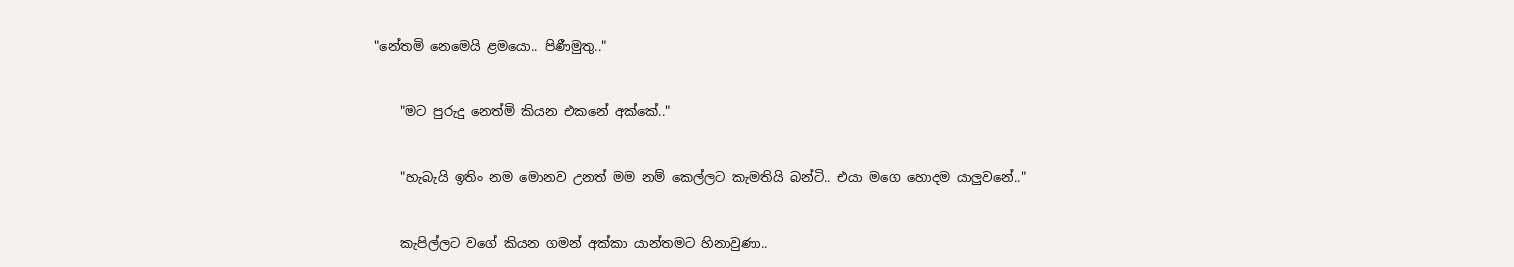"නේතමි නෙමෙයි ළමයො.. පිණීමුතු.."


    "මට පුරුදු නෙත්මි කියන එකනේ අක්කේ.."


    "හැබැයි ඉතිං නම මොනව උනත් මම නම් කෙල්ලට කැමතියි බන්ටි.. එයා මගෙ හොදම යාලුවනේ.."


    කැපිල්ලට වගේ කියන ගමන් අක්කා යාන්තමට හිනාවුණා..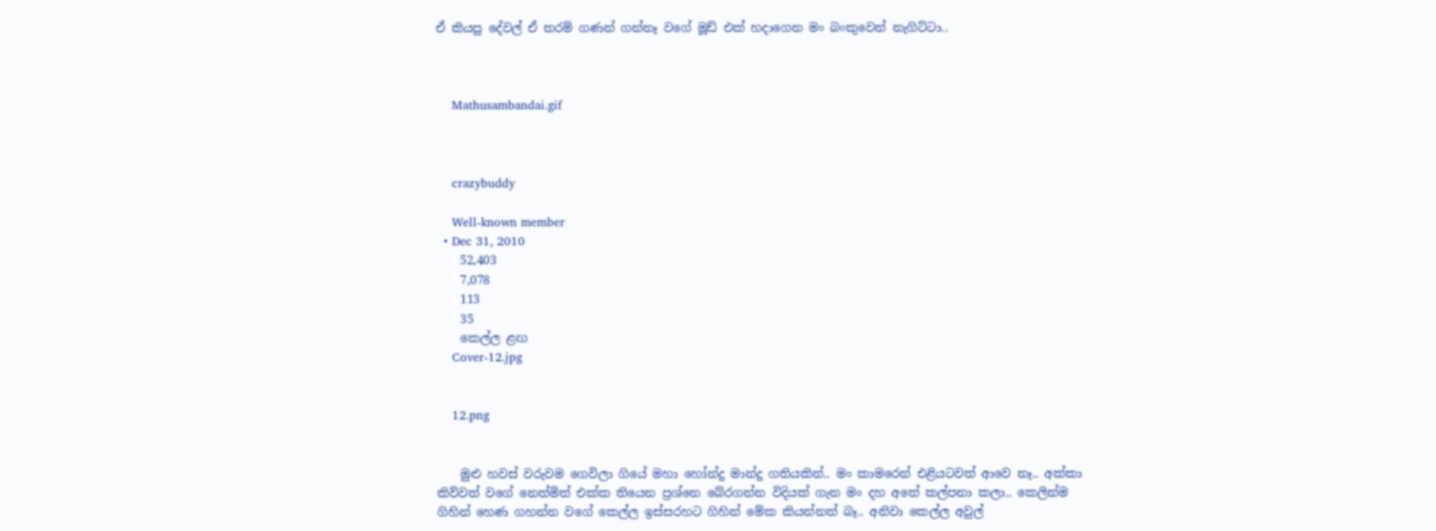ඒ කියපු දේවල් ඒ තරම් ගණන් ගන්නෑ වගේ මූඩ් එක් හදාගෙන මං බංකුවෙන් නැගිට්ටා..



    Mathusambandai.gif



    crazybuddy

    Well-known member
  • Dec 31, 2010
    52,403
    7,078
    113
    35
    කෙල්ල ළඟ
    Cover-12.jpg


    12.png


    මුළු හවස් වරුවම ගෙවිලා ගියේ මහා හෝන්දු මාන්දු ගතියකින්.. මං කාමරෙන් එළියටවත් ආවෙ නෑ.. අක්කා කිව්වත් වගේ නෙත්මිත් එක්ක තියෙන ප්‍රශ්නෙ බේරගන්න විදියක් ගැන මං දහ අතේ කල්පනා කලා.. කෙලින්ම ගිහින් හෙණ ගහන්න වගේ කෙල්ල ඉස්සරහට ගිහින් මේක කියන්නත් බෑ.. අනිවා කෙල්ල අවුල්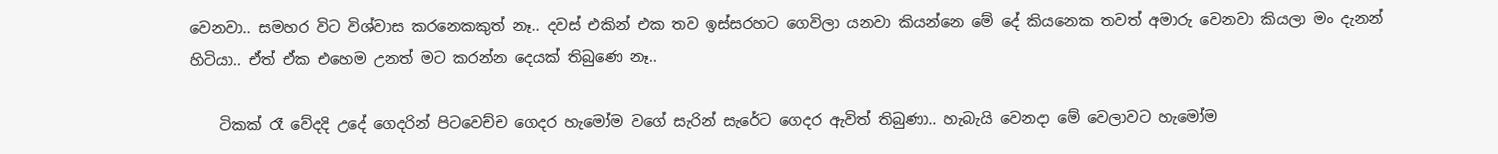වෙනවා.. සමහර විට විශ්වාස කරනෙකකුත් නෑ.. දවස් එකින් එක තව ඉස්සරහට ගෙවිලා යනවා කියන්නෙ මේ දේ කියනෙක තවත් අමාරු වෙනවා කියලා මං දැනන් හිටියා.. ඒත් ඒක එහෙම උනත් මට කරන්න දෙයක් තිබුණෙ නෑ..

    ටිකක් රෑ වේදදි උදේ ගෙදරින් පිටවෙච්ච ගෙදර හැමෝම වගේ සැරින් සැරේට ගෙදර ඇවිත් තිබුණා.. හැබැයි වෙනදා මේ වෙලාවට හැමෝම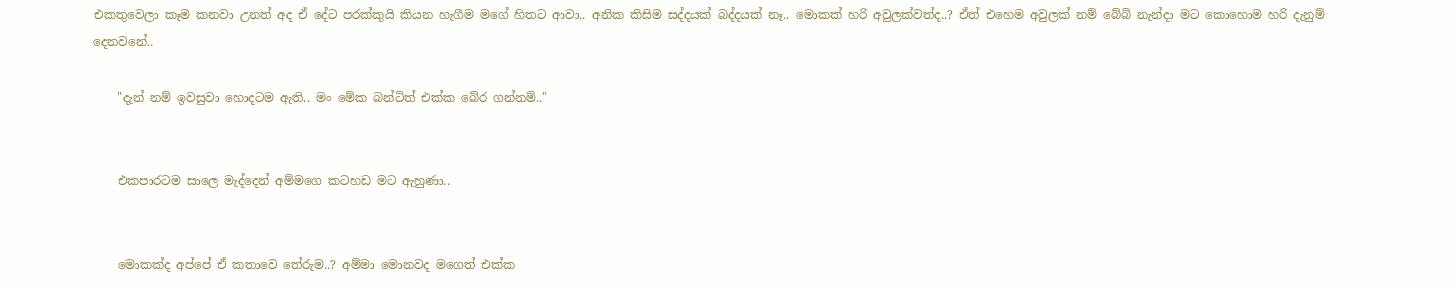එකතුවෙලා කෑම කනවා උනත් අද ඒ දේට පරක්කුයි කියන හැගීම මගේ හිතට ආවා.. අනික කිසිම සද්දයක් බද්දයක් නෑ.. මොකක් හරි අවුලක්වත්ද..? ඒත් එහෙම අවුලක් නම් බේබි නැන්දා මට කොහොම හරි දැනුම් දෙනවනේ..

    "දැන් නම් ඉවසුවා හොදටම ඇති.. මං මේක බන්ටිත් එක්ක බේර ගන්නම්.."


    එකපාරටම සාලෙ මැද්දෙන් අම්මගෙ කටහඩ මට ඇහුණා..


    මොකක්ද අප්පේ ඒ කතාවෙ තේරුම..? අම්මා මොනවද මගෙත් එක්ක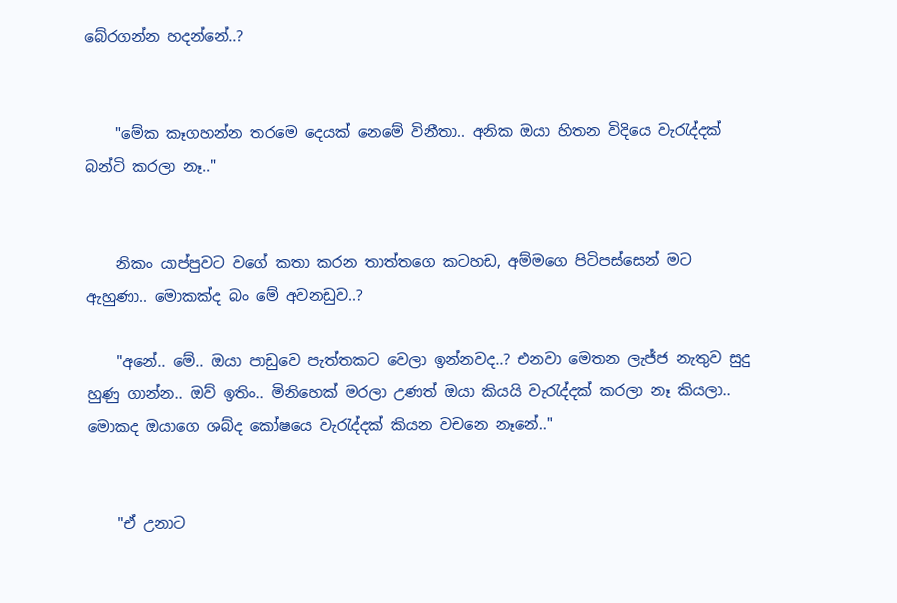බේරගන්න හදන්නේ..?


    "මේක කෑගහන්න තරමෙ දෙයක් නෙමේ විනීතා.. අනික ඔයා හිතන විදියෙ වැරැද්දක් බන්ටි කරලා නෑ.."


    නිකං යාප්පුවට වගේ කතා කරන තාත්තගෙ කටහඩ, අම්මගෙ පිටිපස්සෙන් මට ඇහුණා.. මොකක්ද බං මේ අවනඩුව..?

    "අනේ.. මේ.. ඔයා පාඩුවෙ පැත්තකට වෙලා ඉන්නවද..? එනවා මෙතන ලැජ්ජ නැතුව සුදු හුණු ගාන්න.. ඔව් ඉතිං.. මිනිහෙක් මරලා උණත් ඔයා කියයි වැරැද්දක් කරලා නෑ කියලා.. මොකද ඔයාගෙ ශබ්ද කෝෂයෙ වැරැද්දක් කියන වචනෙ නෑනේ.."


    "ඒ උනාට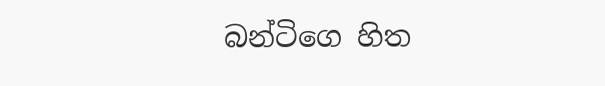බන්ටිගෙ හිත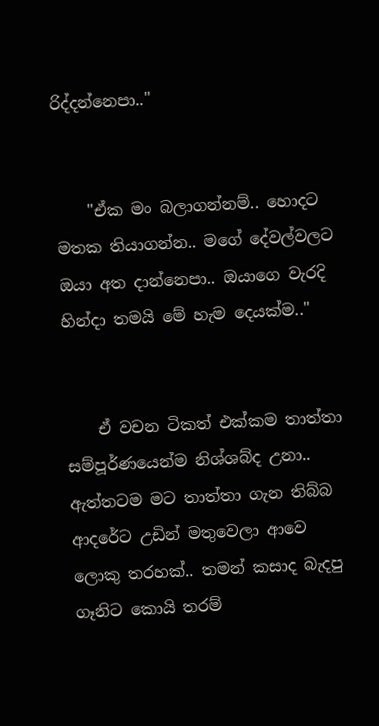රිද්දන්නෙපා.."


    "ඒක මං බලාගන්නම්.. හොදට මතක තියාගන්න.. මගේ දේවල්වලට ඔයා අත දාන්නෙපා.. ඔයාගෙ වැරදි හින්දා තමයි මේ හැම දෙයක්ම.."


    ඒ වචන ටිකත් එක්කම තාත්තා සම්පූර්ණයෙන්ම නිශ්ශබ්ද උනා.. ඇත්තටම මට තාත්තා ගැන තිබ්බ ආදරේට උඩින් මතුවෙලා ආවෙ ලොකු තරහක්.. තමන් කසාද බැදපු ගෑනිට කොයි තරම්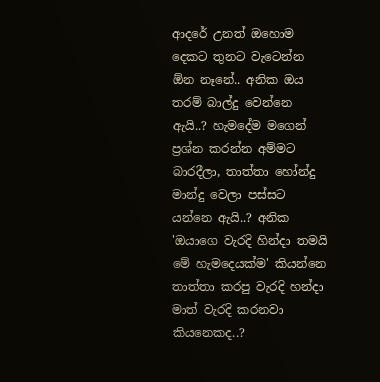ආදරේ උනත් ඔහොම දෙකට තුනට වැටෙන්න ඕන නෑනේ.. අනික ඔය තරම් බාල්දු වෙන්නෙ ඇයි..? හැමදේම මගෙන් ප්‍රශ්න කරන්න අම්මට බාරදීලා, තාත්තා හෝන්දු මාන්දු වෙලා පස්සට යන්නෙ ඇයි..? අනික 'ඔයාගෙ වැරදි හින්දා තමයි මේ හැමදෙයක්ම' කියන්නෙ තාත්තා කරපු වැරදි හන්දා මාත් වැරදි කරනවා කියනෙකද..?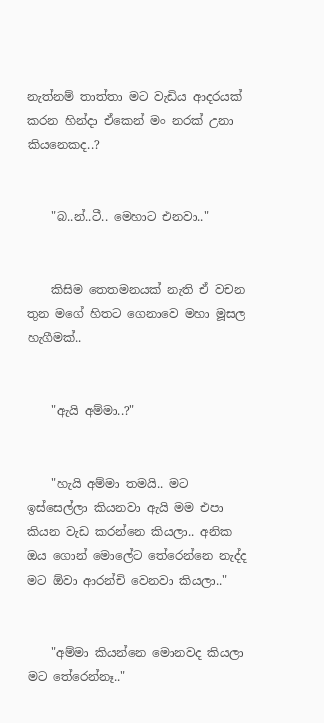නැත්නම් තාත්තා මට වැඩිය ආදරයක් කරන හින්දා ඒකෙන් මං නරක් උනා කියනෙකද..?


    "බ..න්..ටී.. මෙහාට එනවා.."


    කිසිම තෙතමනයක් නැති ඒ වචන තුන මගේ හිතට ගෙනාවෙ මහා මූසල හැගීමක්..


    "ඇයි අම්මා..?"


    "හැයි අම්මා තමයි.. මට ඉස්සෙල්ලා කියනවා ඇයි මම එපා කියන වැඩ කරන්නෙ කියලා.. අනික ඔය ගොන් මොලේට තේරෙන්නෙ නැද්ද මට ඕවා ආරන්චි වෙනවා කියලා.."


    "අම්මා කියන්නෙ මොනවද කියලා මට තේරෙන්නෑ.."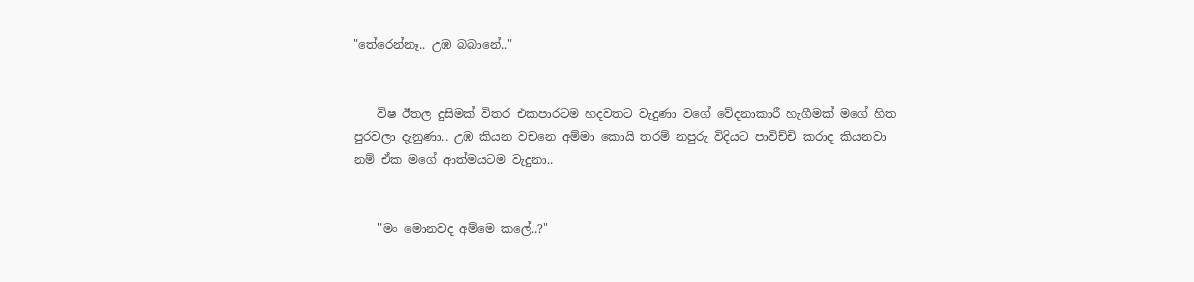"තේරෙන්නෑ.. උඹ බබානේ.."


    විෂ ඊතල දුසිමක් විතර එකපාරටම හදවතට වැදුණා වගේ වේදනාකාරී හැගීමක් මගේ හිත පුරවලා දැනුණා.. උඹ කියන වචනෙ අම්මා කොයි තරම් නපුරු විදියට පාවිච්චි කරාද කියනවා නම් ඒක මගේ ආත්මයටම වැදුනා..


    "මං මොනවද අම්මෙ කලේ..?"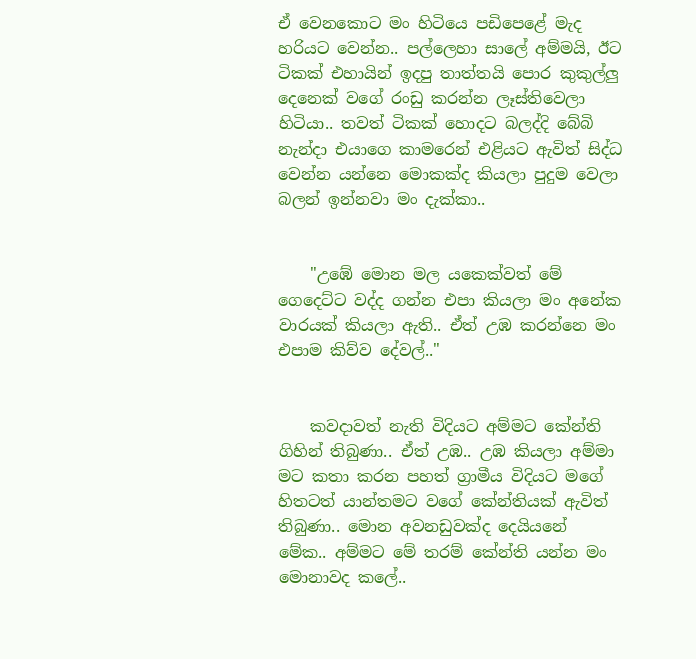ඒ වෙනකොට මං හිටියෙ පඩිපෙළේ මැද හරියට වෙන්න.. පල්ලෙහා සාලේ අම්මයි, ඊට ටිකක් එහායින් ඉදපු තාත්තයි පොර කුකුල්ලු දෙනෙක් වගේ රංඩු කරන්න ලෑස්තිවෙලා හිටියා.. තවත් ටිකක් හොදට බලද්දි බේබි නැන්දා එයාගෙ කාමරෙන් එළියට ඇවිත් සිද්ධ වෙන්න යන්නෙ මොකක්ද කියලා පුදුම වෙලා බලන් ඉන්නවා මං දැක්කා..


    "උඹේ මොන මල යකෙක්වත් මේ ගෙදෙට්ට වද්ද ගන්න එපා කියලා මං අනේක වාරයක් කියලා ඇති.. ඒත් උඹ කරන්නෙ මං එපාම කිව්ව දේවල්.."


    කවදාවත් නැති විදියට අම්මට කේන්ති ගිහින් තිබුණා.. ඒත් උඹ.. උඹ කියලා අම්මා මට කතා කරන පහත් ග්‍රාමීය විදියට මගේ හිතටත් යාන්තමට වගේ කේන්තියක් ඇවිත් තිබුණා.. මොන අවනඩුවක්ද දෙයියනේ මේක.. අම්මට මේ තරම් කේන්ති යන්න මං මොනාවද කලේ..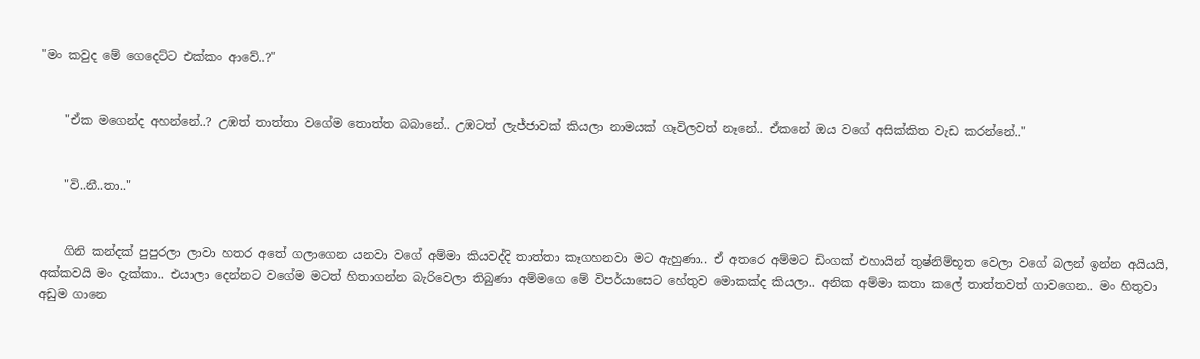"මං කවුද මේ ගෙදෙට්ට එක්කං ආවේ..?"


    "ඒක මගෙන්ද අහන්නේ..? උඹත් තාත්තා වගේම තොත්ත බබානේ.. උඹටත් ලැජ්ජාවක් කියලා නාමයක් ගෑවිලවත් නෑනේ.. ඒකනේ ඔය වගේ අසික්කිත වැඩ කරන්නේ.."


    "වි..නී..තා.."


    ගිනි කන්දක් පුපුරලා ලාවා හතර අතේ ගලාගෙන යනවා වගේ අම්මා කියවද්දි තාත්තා කෑගහනවා මට ඇහුණා.. ඒ අතරෙ අම්මට ඩිංගක් එහායින් තුෂ්නිම්භූත වෙලා වගේ බලන් ඉන්න අයියයි, අක්කවයි මං දැක්කා.. එයාලා දෙන්නට වගේම මටත් හිතාගන්න බැරිවෙලා තිබුණා අම්මගෙ මේ විපර්යාසෙට හේතුව මොකක්ද කියලා.. අනික අම්මා කතා කලේ තාත්තවත් ගාවගෙන.. මං හිතුවා අඩුම ගානෙ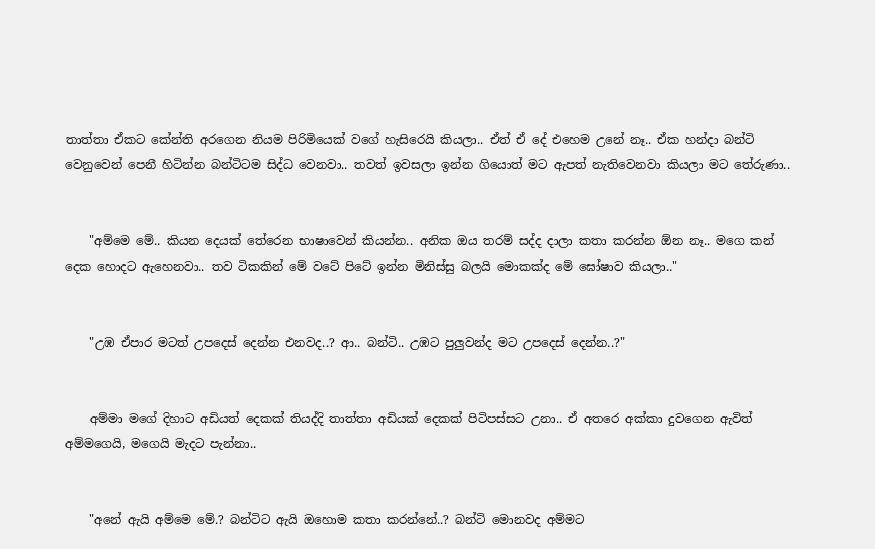තාත්තා ඒකට කේන්ති අරගෙන නියම පිරිමියෙක් වගේ හැසිරෙයි කියලා.. ඒත් ඒ දේ එහෙම උනේ නෑ.. ඒක හන්දා බන්ටි වෙනුවෙන් පෙනී හිටින්න බන්ටිටම සිද්ධ වෙනවා.. තවත් ඉවසලා ඉන්න ගියොත් මට ඇපත් නැතිවෙනවා කියලා මට තේරුණා..


    "අම්මෙ මේ.. කියන දෙයක් තේරෙන භාෂාවෙන් කියන්න.. අනික ඔය තරම් සද්ද දාලා කතා කරන්න ඕන නෑ.. මගෙ කන් දෙක හොදට ඇහෙනවා.. තව ටිකකින් මේ වටේ පිටේ ඉන්න මිනිස්සු බලයි මොකක්ද මේ ඝෝෂාව කියලා.."


    "උඹ ඒපාර මටත් උපදෙස් දෙන්න එනවද..? ආ.. බන්ටි.. උඹට පුලුවන්ද මට උපදෙස් දෙන්න..?"


    අම්මා මගේ දිහාට අඩියත් දෙකක් තියද්දි තාත්තා අඩියක් දෙකක් පිටිපස්සට උනා.. ඒ අතරෙ අක්කා දුවගෙන ඇවිත් අම්මගෙයි, මගෙයි මැදට පැන්නා..


    "අනේ ඇයි අම්මෙ මේ.? බන්ටිට ඇයි ඔහොම කතා කරන්නේ..? බන්ටි මොනවද අම්මට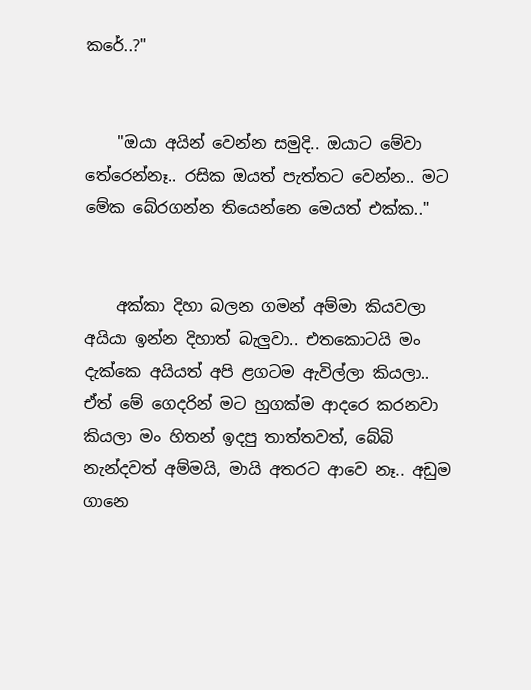කරේ..?"


    "ඔයා අයින් වෙන්න සමුදි.. ඔයාට මේවා තේරෙන්නෑ.. රසික ඔයත් පැත්තට වෙන්න.. මට මේක බේරගන්න තියෙන්නෙ මෙයත් එක්ක.."


    අක්කා දිහා බලන ගමන් අම්මා කියවලා අයියා ඉන්න දිහාත් බැලුවා.. එතකොටයි මං දැක්කෙ අයියත් අපි ළගටම ඇවිල්ලා කියලා.. ඒත් මේ ගෙදරින් මට හුගක්ම ආදරෙ කරනවා කියලා මං හිතන් ඉදපු තාත්තවත්, බේබි නැන්දවත් අම්මයි, මායි අතරට ආවෙ නෑ.. අඩුම ගානෙ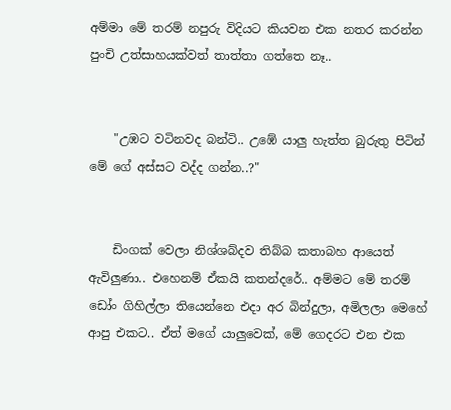අම්මා මේ තරම් නපුරු විදියට කියවන එක නතර කරන්න පුංචි උත්සාහයක්වත් තාත්තා ගත්තෙ නෑ..


    "උඹට වටිනවද බන්ටි.. උඹේ යාලු හැත්ත බුරුතු පිටින් මේ ගේ අස්සට වද්ද ගන්න..?"


    ඩිංගක් වෙලා නිශ්ශබ්දව තිබ්බ කතාබහ ආයෙත් ඇවිලුණා.. එහෙනම් ඒකයි කතන්දරේ.. අම්මට මේ තරම් ඩෝං ගිහිල්ලා තියෙන්නෙ එදා අර බින්දුලා, අමිලලා මෙහේ ආපු එකට.. ඒත් මගේ යාලුවෙක්, මේ ගෙදරට එන එක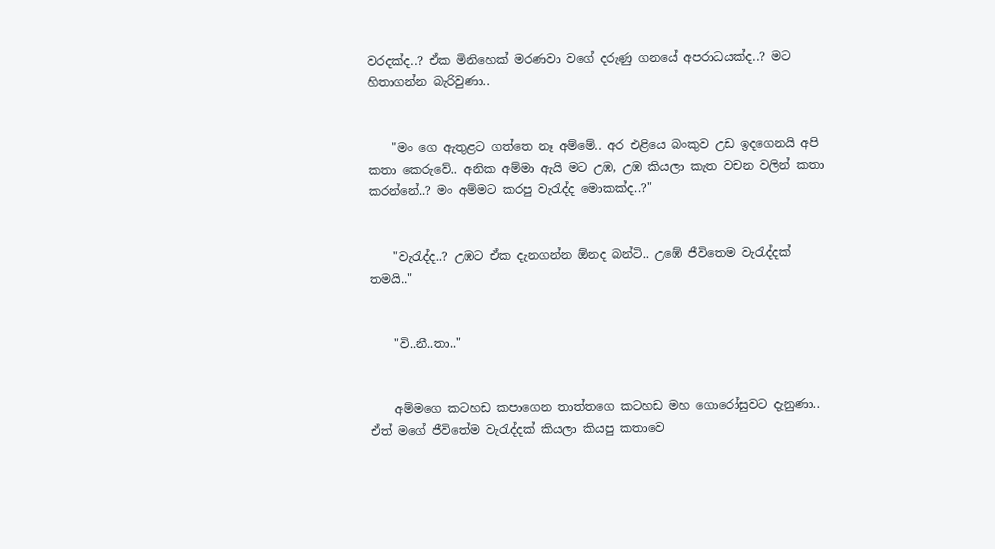වරදක්ද..? ඒක මිනිහෙක් මරණවා වගේ දරුණු ගනයේ අපරාධයක්ද..? මට හිතාගන්න බැරිවුණා..


    "මං ගෙ ඇතුළට ගත්තෙ නෑ අම්මේ.. අර එළියෙ බංකුව උඩ ඉදගෙනයි අපි කතා කෙරුවේ.. අනික අම්මා ඇයි මට උඹ, උඹ කියලා කැත වචන වලින් කතා කරන්නේ..? මං අම්මට කරපු වැරැද්ද මොකක්ද..?"


    "වැරැද්ද..? උඹට ඒක දැනගන්න ඕනද බන්ටි.. උඹේ ජීවිතෙම වැරැද්දක් තමයි.."


    "වි..නී..තා.."


    අම්මගෙ කටහඩ කපාගෙන තාත්තගෙ කටහඩ මහ ගොරෝසුවට දැනුණා.. ඒත් මගේ ජීවිතේම වැරැද්දක් කියලා කියපු කතාවෙ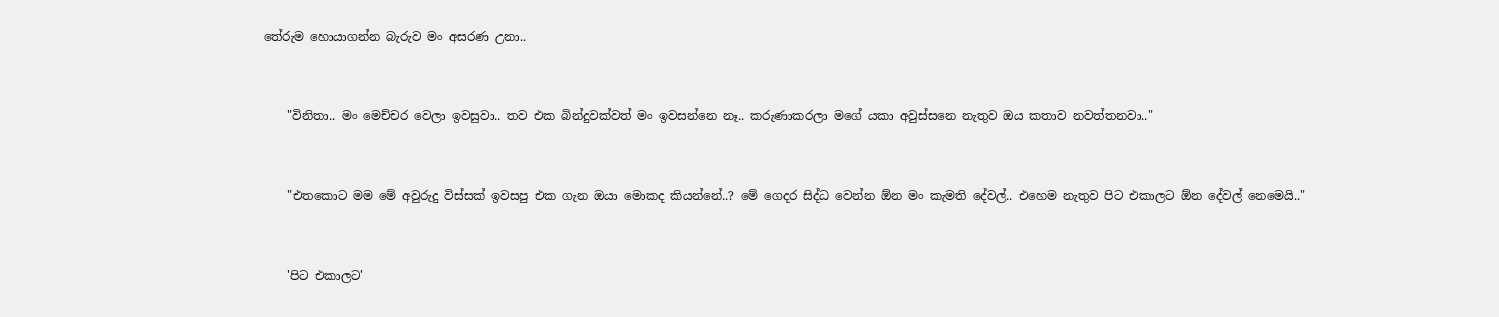තේරුම හොයාගන්න බැරුව මං අසරණ උනා..


    "විනිතා.. මං මෙච්චර වෙලා ඉවසුවා.. තව එක බින්දුවක්වත් මං ඉවසන්නෙ නෑ.. කරුණාකරලා මගේ යකා අවුස්සනෙ නැතුව ඔය කතාව නවත්තනවා.."


    "එතකොට මම මේ අවුරුදු විස්සක් ඉවසපු එක ගැන ඔයා මොකද කියන්නේ..? මේ ගෙදර සිද්ධ වෙන්න ඕන මං කැමති දේවල්.. එහෙම නැතුව පිට එකාලට ඕන දේවල් නෙමෙයි.."


    'පිට එකාලට'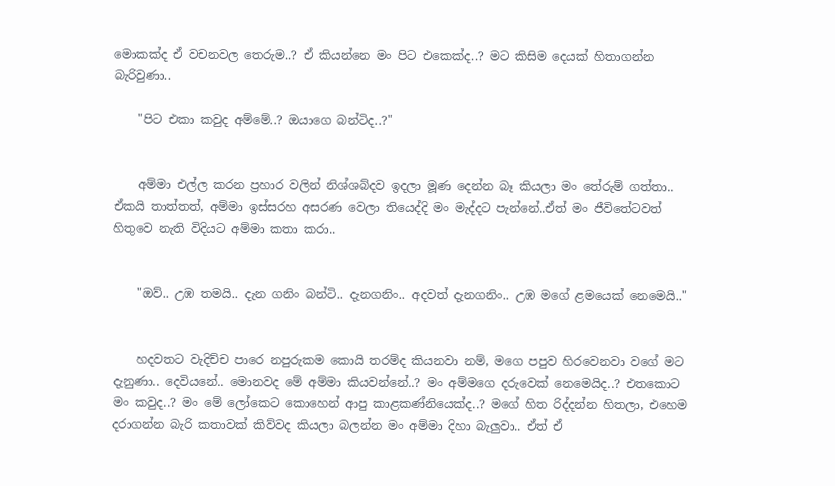මොකක්ද ඒ වචනවල තෙරුම..? ඒ කියන්නෙ මං පිට එකෙක්ද..? මට කිසිම දෙයක් හිතාගන්න බැරිවුණා..

    "පිට එකා කවුද අම්මේ..? ඔයාගෙ බන්ටිද..?"


    අම්මා එල්ල කරන ප්‍රහාර වලින් නිශ්ශබ්දව ඉදලා මූණ දෙන්න බෑ කියලා මං තේරුම් ගත්තා.. ඒකයි තාත්තත්, අම්මා ඉස්සරහ අසරණ වෙලා තියෙද්දි මං මැද්දට පැන්නේ..ඒත් මං ජීවිතේටවත් හිතුවෙ නැති විදියට අම්මා කතා කරා..


    "ඔව්.. උඹ තමයි.. දැන ගනිං බන්ටි.. දැනගනිං.. අදවත් දැනගනිං.. උඹ මගේ ළමයෙක් නෙමෙයි.."


    හදවතට වැදිච්ච පාරෙ නපුරුකම කොයි තරම්ද කියනවා නම්, මගෙ පපුව හිරවෙනවා වගේ මට දැනුණා.. දෙවියනේ.. මොනවද මේ අම්මා කියවන්නේ..? මං අම්මගෙ දරුවෙක් නෙමෙයිද..? එතකොට මං කවුද..? මං මේ ලෝකෙට කොහෙන් ආපු කාළකණ්නියෙක්ද..? මගේ හිත රිද්දන්න හිතලා, එහෙම දරාගන්න බැරි කතාවක් කිව්වද කියලා බලන්න මං අම්මා දිහා බැලුවා.. ඒත් ඒ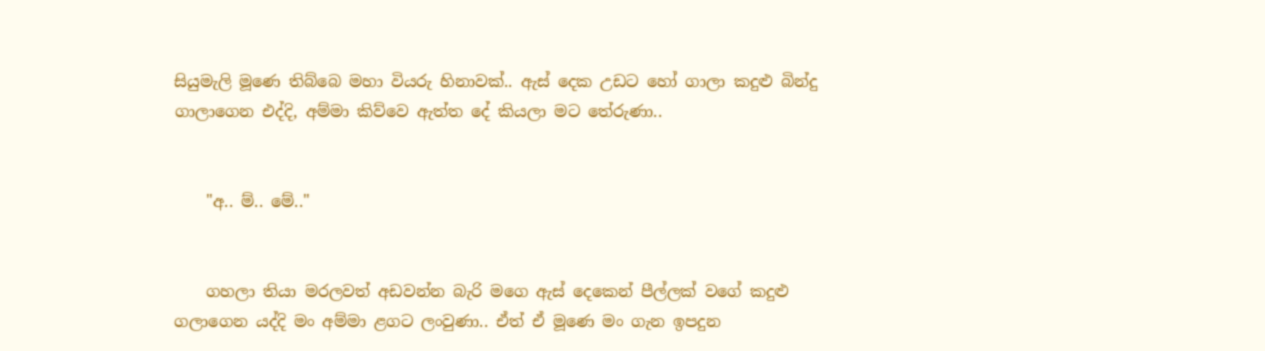සියුමැලි මූණෙ තිබ්බෙ මහා වියරු හිනාවක්.. ඇස් දෙක උඩට හෝ ගාලා කදුළු බින්දු ගාලාගෙන එද්දි, අම්මා කිව්වෙ ඇත්ත දේ කියලා මට තේරුණා..


    "අ.. ම්.. මේ.."


    ගහලා තියා මරලවත් අඩවන්න බැරි මගෙ ඇස් දෙකෙන් පීල්ලක් වගේ කදුළු ගලාගෙන යද්දි මං අම්මා ළගට ලංවුණා.. ඒත් ඒ මූණෙ මං ගැන ඉපදුන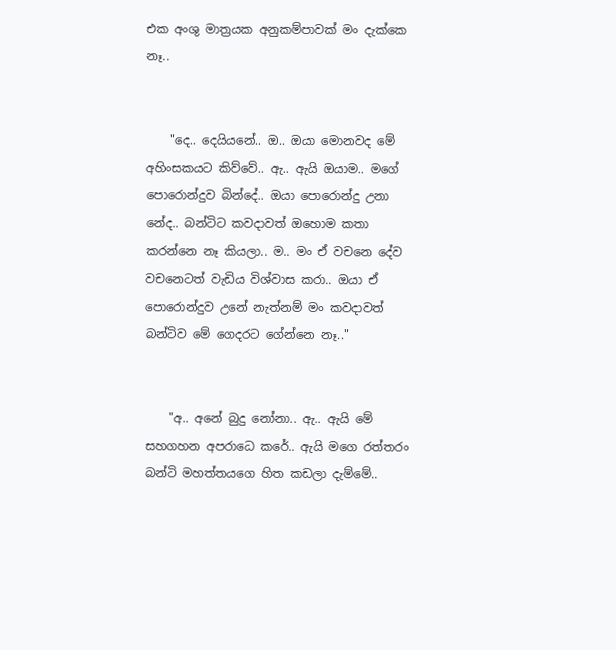එක අංශු මාත්‍රයක අනුකම්පාවක් මං දැක්කෙ නෑ..


    "දෙ.. දෙයියනේ.. ඔ.. ඔයා මොනවද මේ අහිංසකයට කිව්වේ.. ඇ.. ඇයි ඔයාම.. මගේ පොරොන්දුව බින්දේ.. ඔයා පොරොන්දු උනා නේද.. බන්ටිට කවදාවත් ඔහොම කතා කරන්නෙ නෑ කියලා.. ම.. මං ඒ වචනෙ දේව වචනෙටත් වැඩිය විශ්වාස කරා.. ඔයා ඒ පොරොන්දුව උනේ නැත්නම් මං කවදාවත් බන්ටිව මේ ගෙදරට ගේන්නෙ නෑ.."


    "අ.. අනේ බුදු නෝනා.. ඇ.. ඇයි මේ සහගහන අපරාධෙ කරේ.. ඇයි මගෙ රත්තරං බන්ටි මහත්තයගෙ හිත කඩලා දැම්මේ..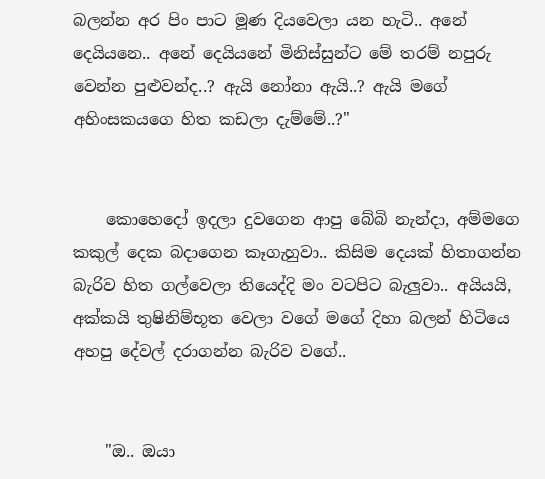බලන්න අර පිං පාට මූණ දියවෙලා යන හැටි.. අනේ දෙයියනෙ.. අනේ දෙයියනේ මිනිස්සුන්ට මේ තරම් නපුරු වෙන්න පුළුවන්ද..? ඇයි නෝනා ඇයි..? ඇයි මගේ අහිංසකයගෙ හිත කඩලා දැම්මේ..?"


    කොහෙදෝ ඉදලා දුවගෙන ආපු බේබි නැන්දා, අම්මගෙ කකුල් දෙක බදාගෙන කෑගැහුවා.. කිසිම දෙයක් හිතාගන්න බැරිව හිත ගල්වෙලා තියෙද්දි මං වටපිට බැලුවා.. අයියයි, අක්කයි තුෂිනිම්භූත වෙලා වගේ මගේ දිහා බලන් හිටියෙ අහපු දේවල් දරාගන්න බැරිව වගේ..


    "ඔ.. ඔයා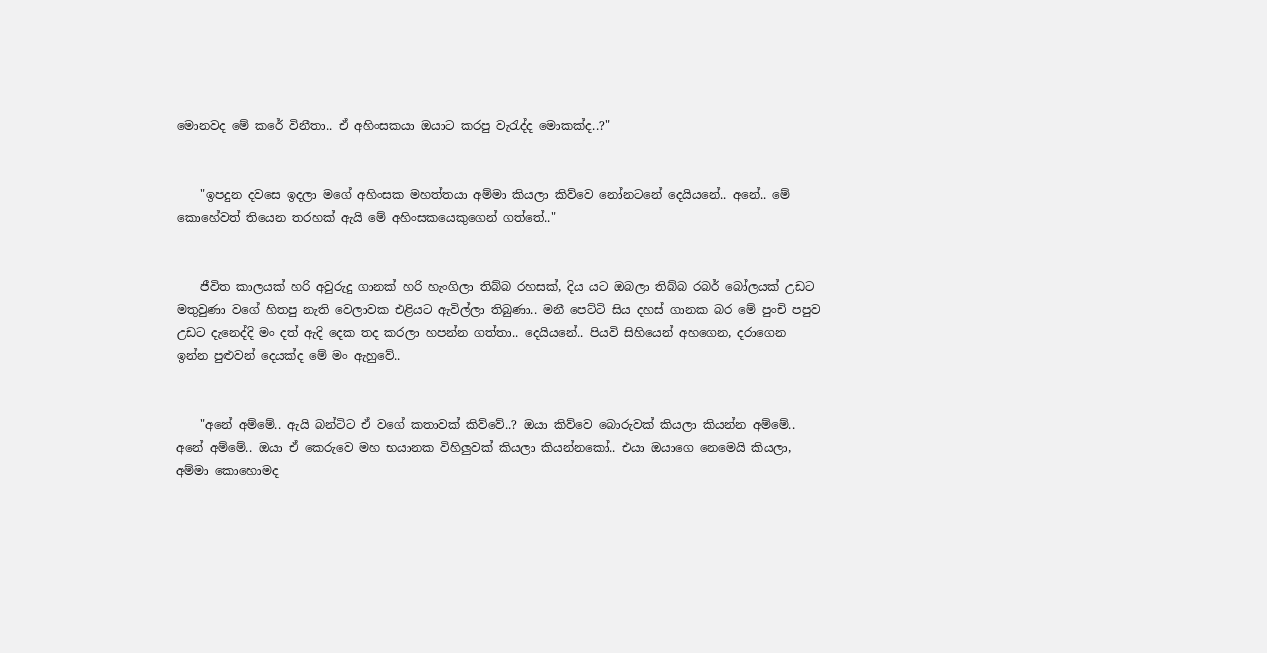මොනවද මේ කරේ විනීතා.. ඒ අහිංසකයා ඔයාට කරපු වැරැද්ද මොකක්ද..?"


    "ඉපදුන දවසෙ ඉදලා මගේ අහිංසක මහත්තයා අම්මා කියලා කිව්වෙ නෝනටනේ දෙයියනේ.. අනේ.. මේ කොහේවත් තියෙන තරහක් ඇයි මේ අහිංසකයෙකුගෙන් ගත්තේ.."


    ජීවිත කාලයක් හරි අවුරුදු ගානක් හරි හැංගිලා තිබ්බ රහසක්, දිය යට ඔබලා තිබ්බ රබර් බෝලයක් උඩට මතුවුණා වගේ හිතපු නැති වෙලාවක එළියට ඇවිල්ලා තිබුණා.. මනී පෙට්ටි සිය දහස් ගානක බර මේ පුංචි පපුව උඩට දැනෙද්දි මං දත් ඇදි දෙක තද කරලා හපන්න ගත්තා.. දෙයියනේ.. පියවි සිහියෙන් අහගෙන, දරාගෙන ඉන්න පුළුවන් දෙයක්ද මේ මං ඇහුවේ..


    "අනේ අම්මේ.. ඇයි බන්ටිට ඒ වගේ කතාවක් කිව්වේ..? ඔයා කිව්වෙ බොරුවක් කියලා කියන්න අම්මේ.. අනේ අම්මේ.. ඔයා ඒ කෙරුවෙ මහ භයානක විහිලුවක් කියලා කියන්නකෝ.. එයා ඔයාගෙ නෙමෙයි කියලා, අම්මා කොහොමද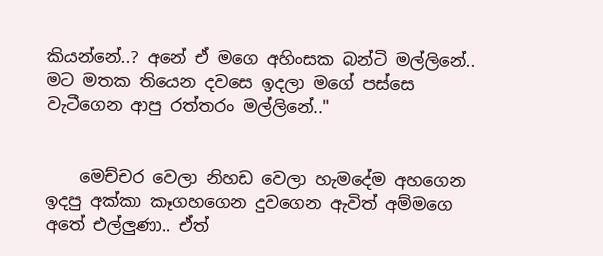කියන්නේ..? අනේ ඒ මගෙ අහිංසක බන්ටි මල්ලිනේ.. මට මතක තියෙන දවසෙ ඉදලා මගේ පස්සෙ වැටීගෙන ආපු රත්තරං මල්ලිනේ.."


    මෙච්චර වෙලා නිහඩ වෙලා හැමදේම අහගෙන ඉදපු අක්කා කෑගහගෙන දුවගෙන ඇවිත් අම්මගෙ අතේ එල්ලුණා.. ඒත්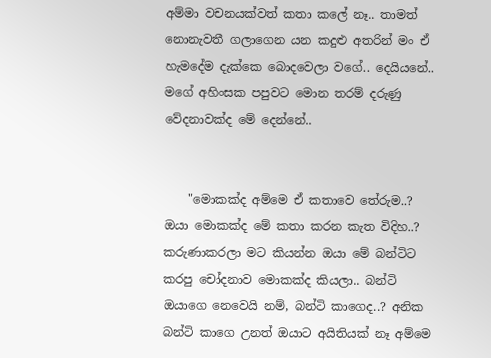අම්මා වචනයක්වත් කතා කලේ නෑ.. තාමත් නොනැවතී ගලාගෙන යන කදුළු අතරින් මං ඒ හැමදේම දැක්කෙ බොදවෙලා වගේ.. දෙයියනේ.. මගේ අහිංසක පපුවට මොන තරම් දරුණු වේදනාවක්ද මේ දෙන්නේ..


    "මොකක්ද අම්මෙ ඒ කතාවෙ තේරුම..? ඔයා මොකක්ද මේ කතා කරන කැත විදිහ..? කරුණාකරලා මට කියන්න ඔයා මේ බන්ටිට කරපු චෝදනාව මොකක්ද කියලා.. බන්ටි ඔයාගෙ නෙවෙයි නම්, බන්ටි කාගෙද..? අනික බන්ටි කාගෙ උනත් ඔයාට අයිතියක් නෑ අම්මෙ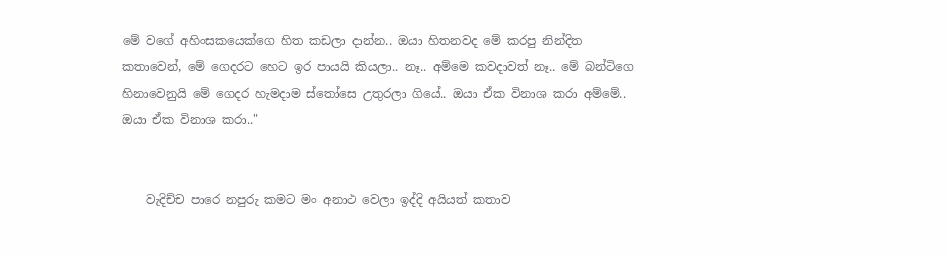මේ වගේ අහිංසකයෙක්ගෙ හිත කඩලා දාන්න.. ඔයා හිතනවද මේ කරපු නින්දිත කතාවෙන්, මේ ගෙදරට හෙට ඉර පායයි කියලා.. නෑ.. අම්මෙ කවදාවත් නෑ.. මේ බන්ටිගෙ හිනාවෙනුයි මේ ගෙදර හැමදාම ස්තෝසෙ උතුරලා ගියේ.. ඔයා ඒක විනාශ කරා අම්මේ.. ඔයා ඒක විනාශ කරා.."


    වැදිච්ච පාරෙ නපුරු කමට මං අනාථ වෙලා ඉද්දි අයියත් කතාව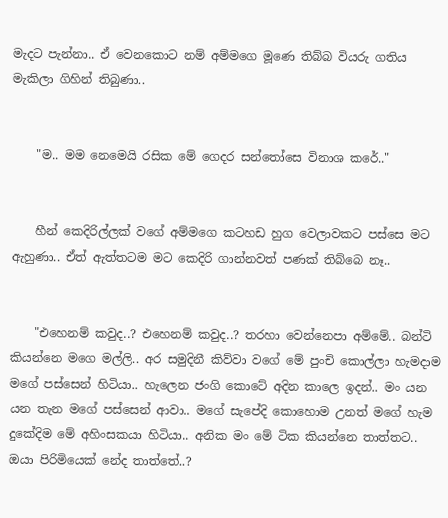මැදට පැන්නා.. ඒ වෙනකොට නම් අම්මගෙ මූණෙ තිබ්බ වියරු ගතිය මැකිලා ගිහින් තිබුණා..


    "ම.. මම නෙමෙයි රසික මේ ගෙදර සන්තෝසෙ විනාශ කරේ.."


    හීන් කෙදිරිල්ලක් වගේ අම්මගෙ කටහඩ හුග වෙලාවකට පස්සෙ මට ඇහුණා.. ඒත් ඇත්තටම මට කෙදිරි ගාන්නවත් පණක් තිබ්බෙ නෑ..


    "එහෙනම් කවුද..? එහෙනම් කවුද..? තරහා වෙන්නෙපා අම්මේ.. බන්ටි කියන්නෙ මගෙ මල්ලි.. අර සමුදිනී කිව්වා වගේ මේ පුංචි කොල්ලා හැමදාම මගේ පස්සෙන් හිටියා.. හැලෙන ජංගි කොටේ අදින කාලෙ ඉදන්.. මං යන යන තැන මගේ පස්සෙන් ආවා.. මගේ සැපේදි කොහොම උනත් මගේ හැම දුකේදිම මේ අහිංසකයා හිටියා.. අනික මං මේ ටික කියන්නෙ තාත්තට.. ඔයා පිරිමියෙක් නේද තාත්තේ..?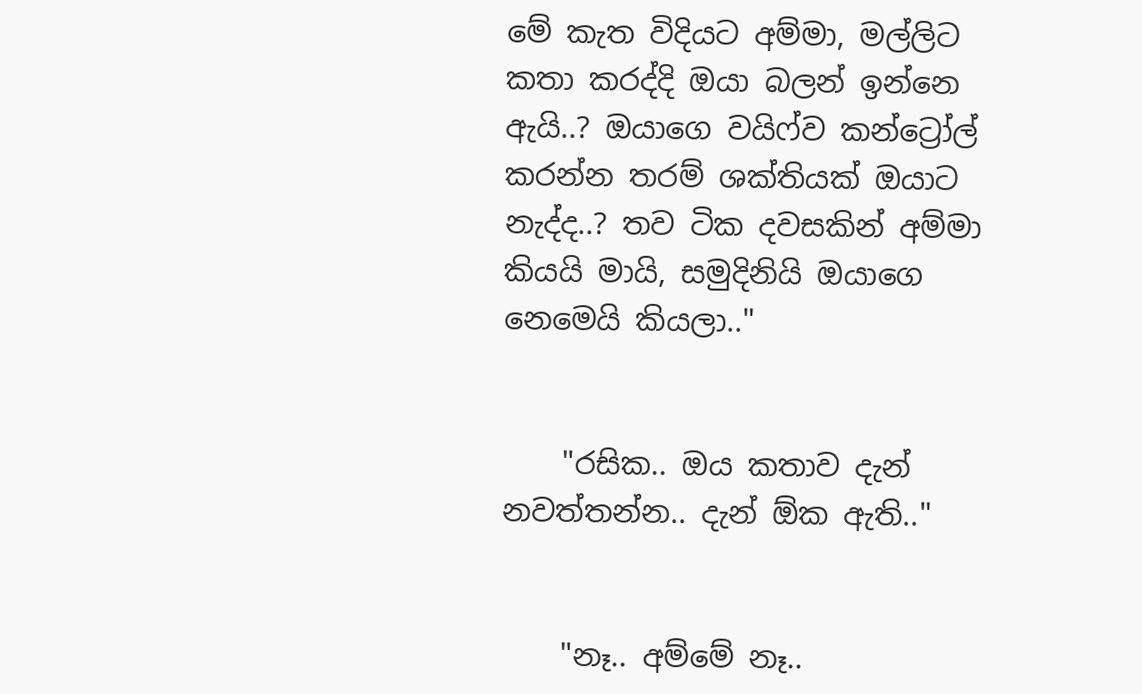මේ කැත විදියට අම්මා, මල්ලිට කතා කරද්දි ඔයා බලන් ඉන්නෙ ඇයි..? ඔයාගෙ වයිෆ්ව කන්ට්‍රෝල් කරන්න තරම් ශක්තියක් ඔයාට නැද්ද..? තව ටික දවසකින් අම්මා කියයි මායි, සමුදිනියි ඔයාගෙ නෙමෙයි කියලා.."


    "රසික.. ඔය කතාව දැන් නවත්තන්න.. දැන් ඕක ඇති.."


    "නෑ.. අම්මේ නෑ..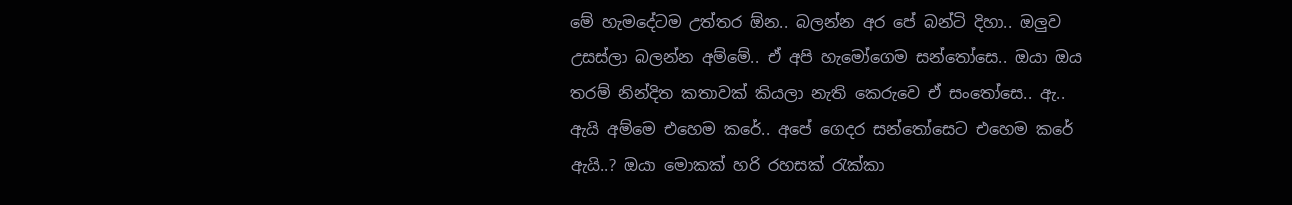මේ හැමදේටම උත්තර ඕන.. බලන්න අර පේ බන්ටි දිහා.. ඔලුව උසස්ලා බලන්න අම්මේ.. ඒ අපි හැමෝගෙම සන්තෝසෙ.. ඔයා ඔය තරම් නින්දිත කතාවක් කියලා නැති කෙරුවෙ ඒ සංතෝසෙ.. ඇ.. ඇයි අම්මෙ එහෙම කරේ.. අපේ ගෙදර සන්තෝසෙට එහෙම කරේ ඇයි..? ඔයා මොකක් හරි රහසක් රැක්කා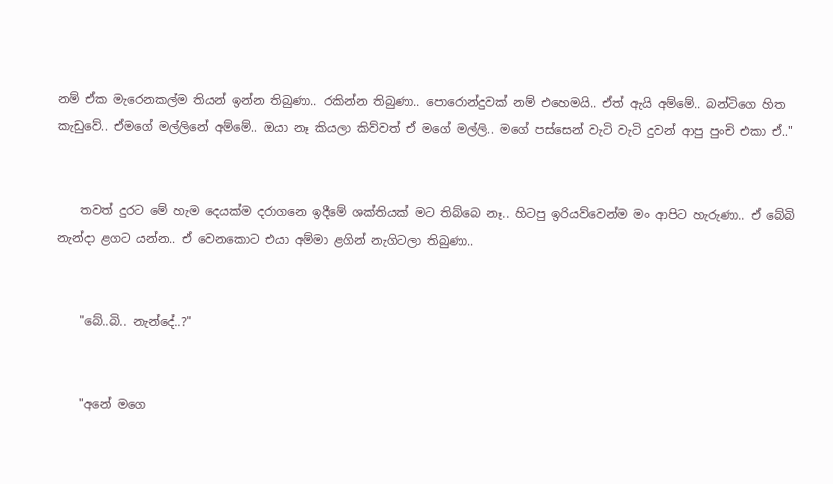නම් ඒක මැරෙනකල්ම තියන් ඉන්න තිබුණා.. රකින්න තිබුණා.. පොරොන්දුවක් නම් එහෙමයි.. ඒත් ඇයි අම්මේ.. බන්ටිගෙ හිත කැඩුවේ.. ඒමගේ මල්ලිනේ අම්මේ.. ඔයා නෑ කියලා කිව්වත් ඒ මගේ මල්ලි.. මගේ පස්සෙන් වැටි වැටි දුවන් ආපු පුංචි එකා ඒ.."


    තවත් දුරට මේ හැම දෙයක්ම දරාගනෙ ඉදීමේ ශක්තියක් මට තිබ්බෙ නෑ.. හිටපු ඉරියව්වෙන්ම මං ආපිට හැරුණා.. ඒ බේබි නැන්දා ළගට යන්න.. ඒ වෙනකොට එයා අම්මා ළගින් නැගිටලා තිබුණා..


    "බේ..බි.. නැන්දේ..?"


    "අනේ මගෙ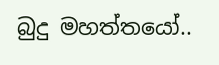බුදු මහත්තයෝ..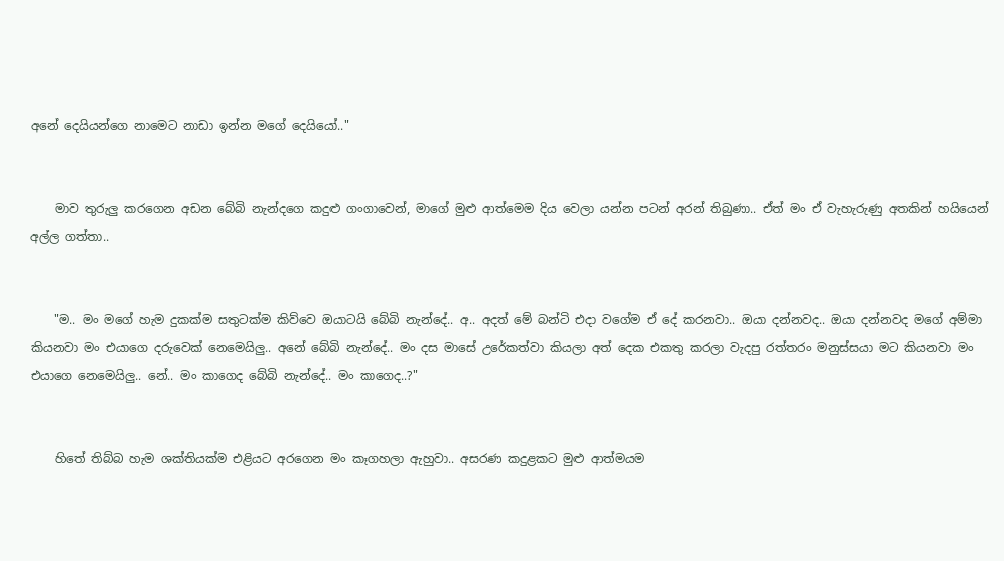අනේ දෙයියන්ගෙ නාමෙට නාඩා ඉන්න මගේ දෙයියෝ.."


    මාව තුරුලු කරගෙන අඩන බේබි නැන්දගෙ කදුළු ගංගාවෙන්, මාගේ මුළු ආත්මෙම දිය වෙලා යන්න පටන් අරන් තිබුණා.. ඒත් මං ඒ වැහැරුණු අතකින් හයියෙන් අල්ල ගත්තා..


    "ම.. මං මගේ හැම දුකක්ම සතුටක්ම කිව්වෙ ඔයාටයි බේබි නැන්දේ.. අ.. අදත් මේ බන්ටි එදා වගේම ඒ දේ කරනවා.. ඔයා දන්නවද.. ඔයා දන්නවද මගේ අම්මා කියනවා මං එයාගෙ දරුවෙක් නෙමෙයිලු.. අනේ බේබි නැන්දේ.. මං දස මාසේ උරේකත්වා කියලා අත් දෙක එකතු කරලා වැදපු රත්තරං මනුස්සයා මට කියනවා මං එයාගෙ නෙමෙයිලු.. නේ.. මං කාගෙද බේබි නැන්දේ.. මං කාගෙද..?"


    හිතේ තිබ්බ හැම ශක්තියක්ම එළියට අරගෙන මං කෑගහලා ඇහුවා.. අසරණ කදුළකට මුළු ආත්මයම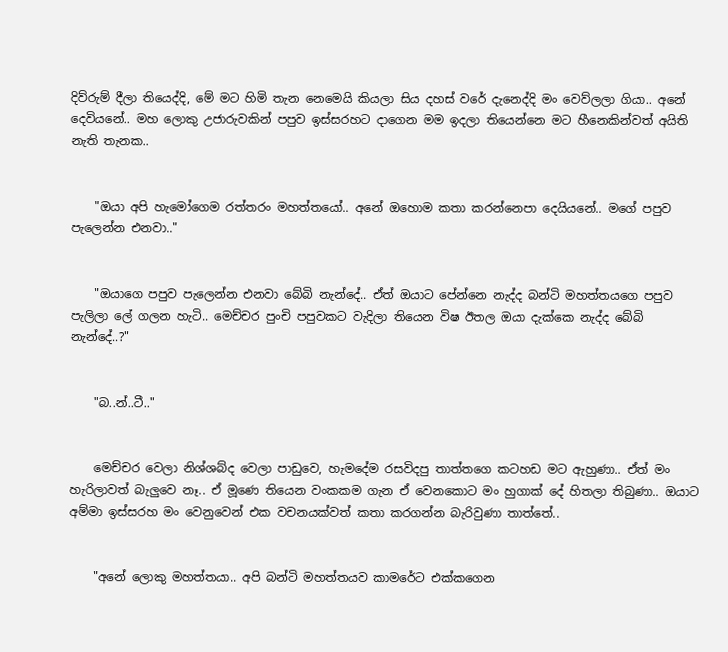දිව්රුම් දීලා තියෙද්දි, මේ මට හිමි තැන නෙමෙයි කියලා සිය දහස් වරේ දැනෙද්දි මං වෙව්ලලා ගියා.. අනේ දෙවියනේ.. මහ ලොකු උජාරුවකින් පපුව ඉස්සරහට දාගෙන මම ඉදලා තියෙන්නෙ මට හීනෙකින්වත් අයිති නැති තැනක..


    "ඔයා අපි හැමෝගෙම රත්තරං මහත්තයෝ.. අනේ ඔහොම කතා කරන්නෙපා දෙයියනේ.. මගේ පපුව පැලෙන්න එනවා.."


    "ඔයාගෙ පපුව පැලෙන්න එනවා බේබි නැන්දේ.. ඒත් ඔයාට පේන්නෙ නැද්ද බන්ටි මහත්තයගෙ පපුව පැලිලා ලේ ගලන හැටි.. මෙච්චර පුංචි පපුවකට වැදිලා තියෙන විෂ ඊතල ඔයා දැක්කෙ නැද්ද බේබි නැන්දේ..?"


    "බ..න්..ටී.."


    මෙච්චර වෙලා නිශ්ශබ්ද වෙලා පාඩුවෙ, හැමදේම රසවිදපු තාත්තගෙ කටහඩ මට ඇහුණා.. ඒත් මං හැරිලාවත් බැලුවෙ නෑ.. ඒ මූණෙ තියෙන වංකකම ගැන ඒ වෙනකොට මං හුගාක් දේ හිතලා තිබුණා.. ඔයාට අම්මා ඉස්සරහ මං වෙනුවෙන් එක වචනයක්වත් කතා කරගන්න බැරිවුණා තාත්තේ..


    "අනේ ලොකු මහත්තයා.. අපි බන්ටි මහත්තයව කාමරේට එක්කගෙන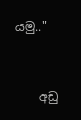යමු.."


    අඩු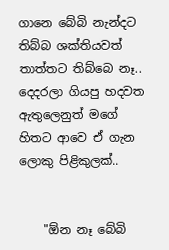ගානෙ බේබි නැන්දට තිබ්බ ශක්තියවත් තාත්තට තිබ්බෙ නෑ.. දෙදරලා ගියපු හදවත ඇතුලෙනුත් මගේ හිතට ආවෙ ඒ ගැන ලොකු පිළිකුලක්..


    "ඕන නෑ බේබි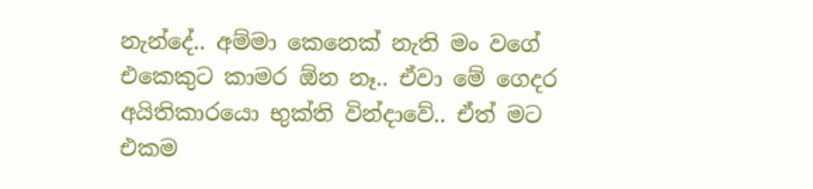නැන්දේ.. අම්මා කෙනෙක් නැති මං වගේ එකෙකුට කාමර ඕන නෑ.. ඒවා මේ ගෙදර අයිතිකාරයො භුක්ති වින්දාවේ.. ඒත් මට එකම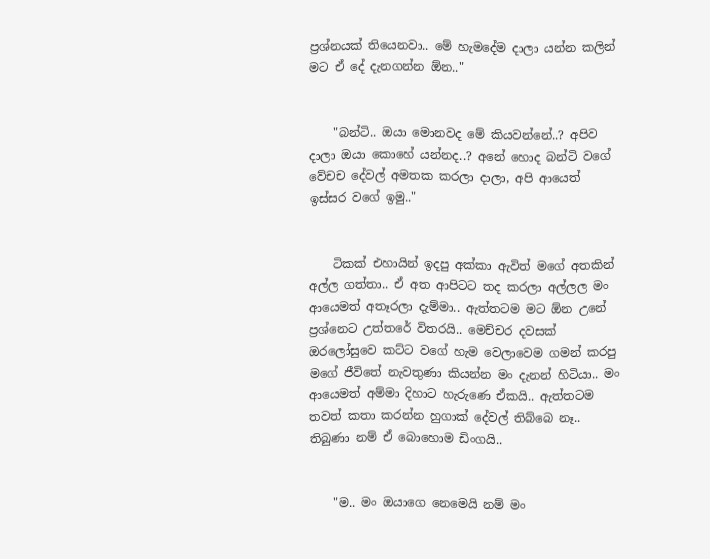ප්‍රශ්නයක් තියෙනවා.. මේ හැමදේම දාලා යන්න කලින් මට ඒ දේ දැනගන්න ඕන.."


    "බන්ටි.. ඔයා මොනවද මේ කියවන්නේ..? අපිව දාලා ඔයා කොහේ යන්නද..? අනේ හොද බන්ටි වගේ වේචච දේවල් අමතක කරලා දාලා, අපි ආයෙත් ඉස්සර වගේ ඉමු.."


    ටිකක් එහායින් ඉදපු අක්කා ඇවිත් මගේ අතකින් අල්ල ගත්තා.. ඒ අත ආපිටට තද කරලා අල්ලල මං ආයෙමත් අතෑරලා දැම්මා.. ඇත්තටම මට ඕන උනේ ප්‍රශ්නෙට උත්තරේ විතරයි.. මෙච්චර දවසක් ඔරලෝසුවෙ කට්ට වගේ හැම වෙලාවෙම ගමන් කරපු මගේ ජීවිතේ නැවතුණා කියන්න මං දැනන් හිටියා.. මං ආයෙමත් අම්මා දිහාට හැරුණෙ ඒකයි.. ඇත්තටම තවත් කතා කරන්න හුගාක් දේවල් තිබ්බෙ නෑ.. තිබුණා නම් ඒ බොහොම ඩිංගයි..


    "ම.. මං ඔයාගෙ නෙමෙයි නම් මං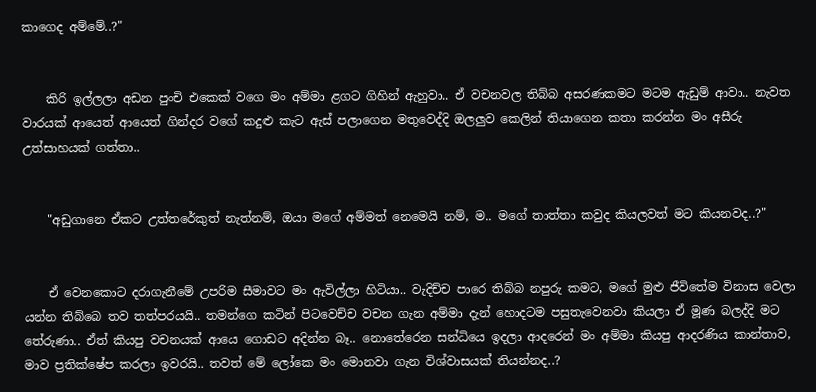කාගෙද අම්මේ..?"


    කිරි ඉල්ලලා අඩන පුංචි එකෙක් වගෙ මං අම්මා ළගට ගිහින් ඇහුවා.. ඒ වචනවල තිබ්බ අසරණකමට මටම ඇඩුම් ආවා.. නැවත වාරයක් ආයෙත් ආයෙත් ගින්දර වගේ කදුළු කැට ඇස් පලාගෙන මතුවෙද්දි ඔලලුව කෙලින් තියාගෙන කතා කරන්න මං අසීරු උත්සාහයක් ගත්තා..


    "අඩුගානෙ ඒකට උත්තරේකුත් නැත්නම්, ඔයා මගේ අම්මත් නෙමෙයි නම්, ම.. මගේ තාත්තා කවුද කියලවත් මට කියනවද..?"


    ඒ වෙනකොට දරාගැනීමේ උපරිම සීමාවට මං ඇවිල්ලා හිටියා.. වැදිච්ච පාරෙ තිබ්බ නපුරු කමට, මගේ මුළු ජීවිතේම විනාස වෙලා යන්න තිබ්බෙ තව තත්පරයයි.. තමන්ගෙ කටින් පිටවෙච්ච වචන ගැන අම්මා දැන් හොදටම පසුතැවෙනවා කියලා ඒ මූණ බලද්දි මට තේරුණා.. ඒත් කියපු වචනයක් ආයෙ ගොඩට අදින්න බෑ.. නොතේරෙන සන්ධියෙ ඉදලා ආදරෙන් මං අම්මා කියපු ආදරණිය කාන්තාව, මාව ප්‍රතික්ෂේප කරලා ඉවරයි.. තවත් මේ ලෝකෙ මං මොනවා ගැන විශ්වාසයක් තියන්නද..?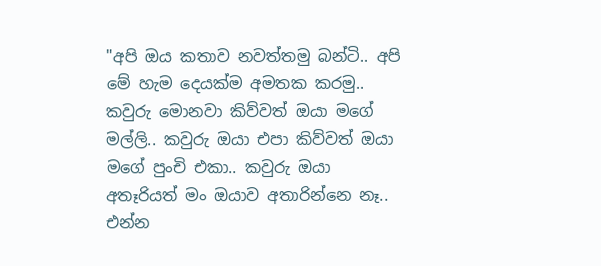"අපි ඔය කතාව නවත්තමු බන්ටි.. අපි මේ හැම දෙයක්ම අමතක කරමු.. කවුරු මොනවා කිව්වත් ඔයා මගේ මල්ලි.. කවුරු ඔයා එපා කිව්වත් ඔයා මගේ පුංචි එකා.. කවුරු ඔයා අතෑරියත් මං ඔයාව අතාරින්නෙ නෑ.. එන්න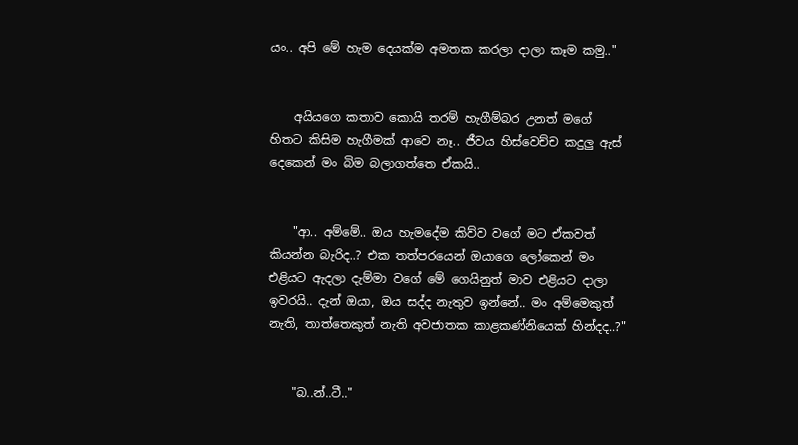යං.. අපි මේ හැම දෙයක්ම අමතක කරලා දාලා කෑම කමු.."


    අයියගෙ කතාව කොයි තරම් හැගීම්බර උනත් මගේ හිතට කිසිම හැගීමක් ආවෙ නෑ.. ජීවය හිස්වෙච්ච කදුලු ඇස් දෙකෙන් මං බිම බලාගත්තෙ ඒකයි..


    "ආ.. අම්මේ.. ඔය හැමදේම කිව්ව වගේ මට ඒකවත් කියන්න බැරිද..? එක තත්පරයෙන් ඔයාගෙ ලෝකෙන් මං එළියට ඇදලා දැම්මා වගේ මේ ගෙයිනුත් මාව එළියට දාලා ඉවරයි.. දැන් ඔයා, ඔය සද්ද නැතුව ඉන්නේ.. මං අම්මෙකුත් නැති, තාත්තෙකුත් නැති අවජාතක කාළකණ්නියෙක් හින්දද..?"


    "බ..න්..ටී.."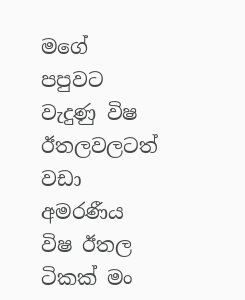මගේ පපුවට වැදුණු විෂ ඊතලවලටත් වඩා අමරණීය විෂ ඊතල ටිකක් මං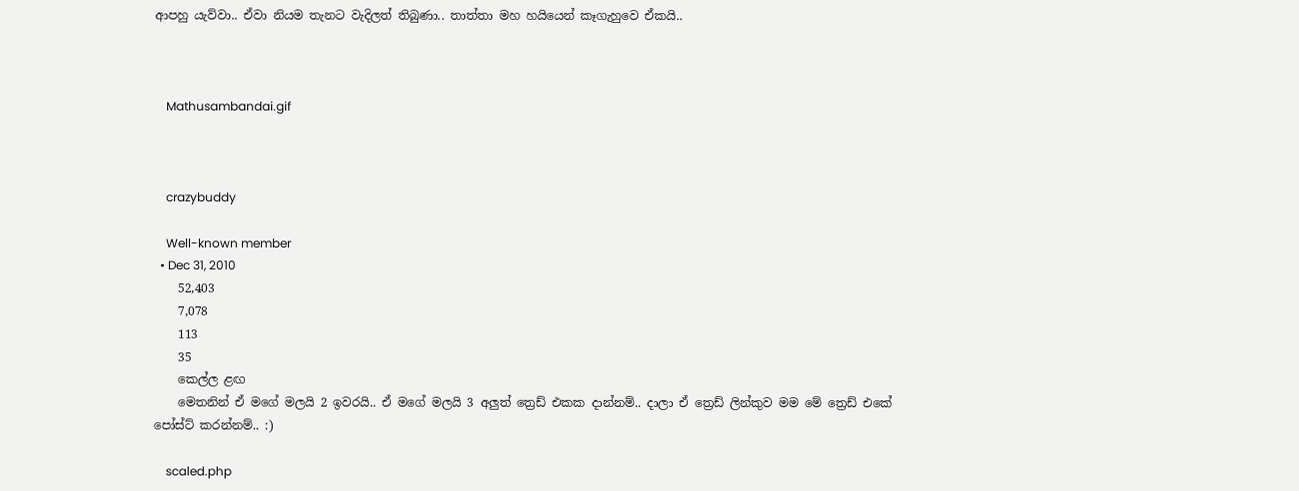ආපහු යැව්වා.. ඒවා නියම තැනට වැදිලත් තිබුණා.. තාත්තා මහ හයියෙන් කෑගැහුවෙ ඒකයි..



    Mathusambandai.gif



    crazybuddy

    Well-known member
  • Dec 31, 2010
    52,403
    7,078
    113
    35
    කෙල්ල ළඟ
    මෙතනින් ඒ මගේ මලයි 2 ඉවරයි.. ඒ මගේ මලයි 3 අලුත් ත්‍රෙඩ් එකක දාන්නම්.. දාලා ඒ ත්‍රෙඩ් ලින්කුව මම මේ ත්‍රෙඩ් එකේ පෝස්ට් කරන්නම්.. :)

    scaled.php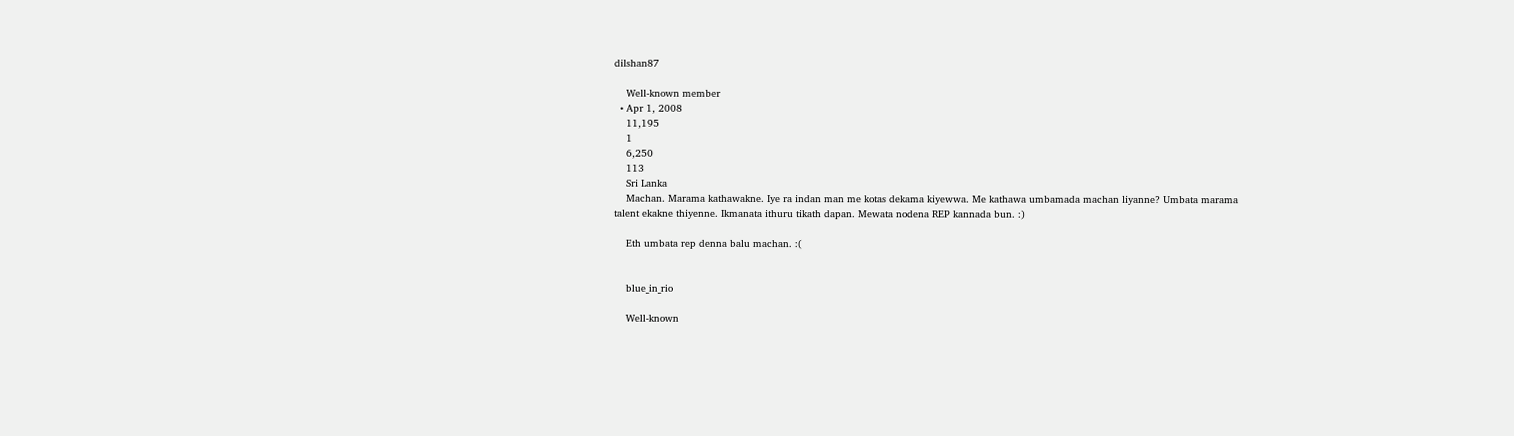dilshan87

    Well-known member
  • Apr 1, 2008
    11,195
    1
    6,250
    113
    Sri Lanka
    Machan. Marama kathawakne. Iye ra indan man me kotas dekama kiyewwa. Me kathawa umbamada machan liyanne? Umbata marama talent ekakne thiyenne. Ikmanata ithuru tikath dapan. Mewata nodena REP kannada bun. :)

    Eth umbata rep denna balu machan. :(


    blue_in_rio

    Well-known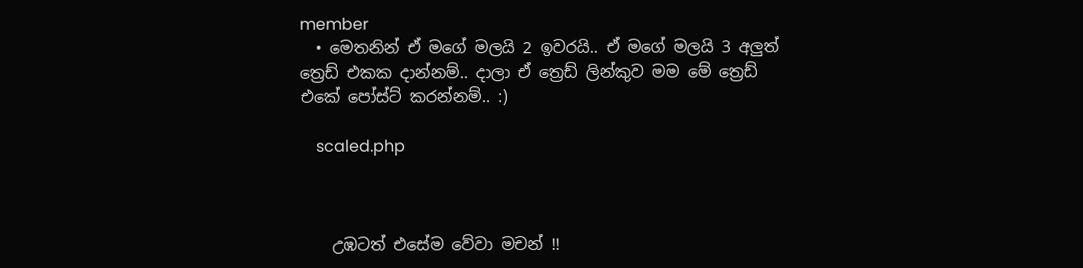member
  • මෙතනින් ඒ මගේ මලයි 2 ඉවරයි.. ඒ මගේ මලයි 3 අලුත් ත්‍රෙඩ් එකක දාන්නම්.. දාලා ඒ ත්‍රෙඩ් ලින්කුව මම මේ ත්‍රෙඩ් එකේ පෝස්ට් කරන්නම්.. :)

    scaled.php



    උඹටත් එසේම වේවා මචන් !!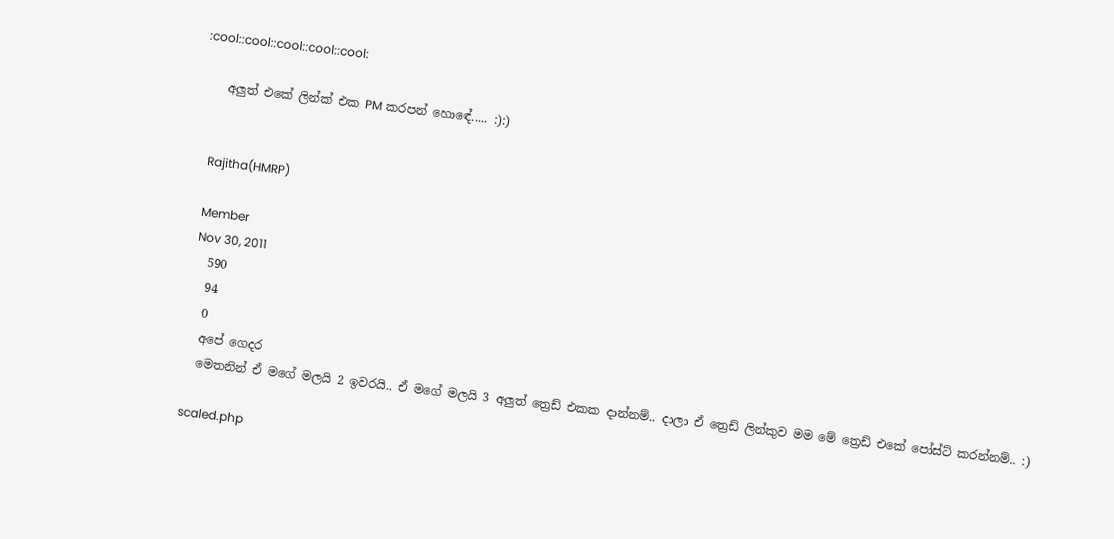:cool::cool::cool::cool::cool:

    අලුත් එකේ ලින්ක් එක PM කරපන් හොඳේ..... :):)


    Rajitha(HMRP)

    Member
    Nov 30, 2011
    590
    94
    0
    අපේ ගෙදර
    මෙතනින් ඒ මගේ මලයි 2 ඉවරයි.. ඒ මගේ මලයි 3 අලුත් ත්‍රෙඩ් එකක දාන්නම්.. දාලා ඒ ත්‍රෙඩ් ලින්කුව මම මේ ත්‍රෙඩ් එකේ පෝස්ට් කරන්නම්.. :)

    scaled.php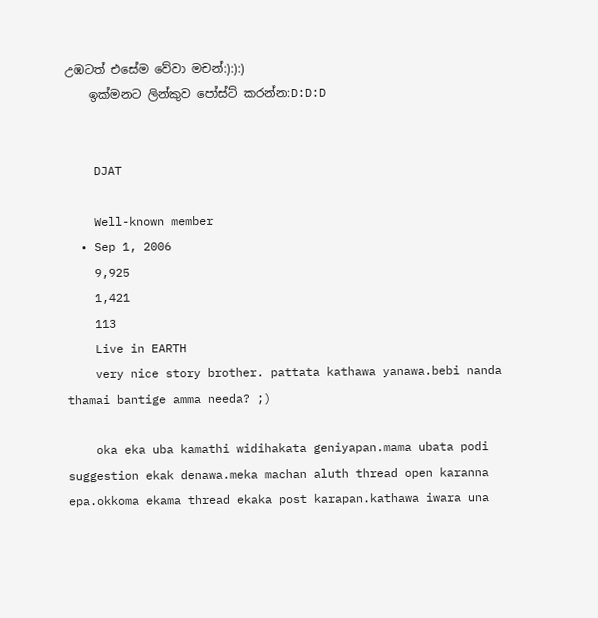උඹටත් එසේම වේවා මචන්:):):)
    ඉක්මනට ලින්කුව පෝස්ට් කරන්න:D:D:D


    DJAT

    Well-known member
  • Sep 1, 2006
    9,925
    1,421
    113
    Live in EARTH
    very nice story brother. pattata kathawa yanawa.bebi nanda thamai bantige amma needa? ;)

    oka eka uba kamathi widihakata geniyapan.mama ubata podi suggestion ekak denawa.meka machan aluth thread open karanna epa.okkoma ekama thread ekaka post karapan.kathawa iwara una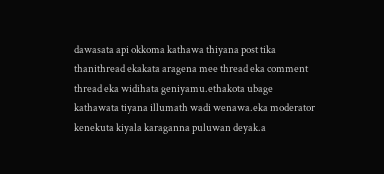dawasata api okkoma kathawa thiyana post tika thanithread ekakata aragena mee thread eka comment thread eka widihata geniyamu.ethakota ubage kathawata tiyana illumath wadi wenawa.eka moderator kenekuta kiyala karaganna puluwan deyak.a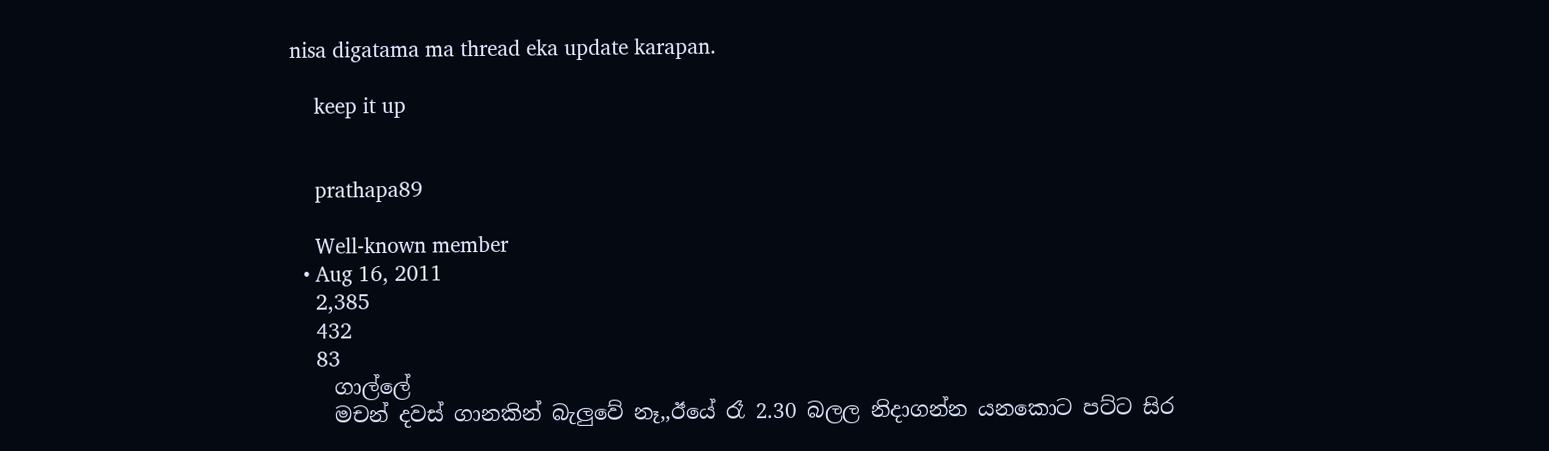nisa digatama ma thread eka update karapan.

    keep it up


    prathapa89

    Well-known member
  • Aug 16, 2011
    2,385
    432
    83
    ගාල්ලේ
    මචන් දවස් ගානකින් බැලුවේ නෑ,,ඊයේ රෑ 2.30 බලල නිදාගන්න යනකොට පට්ට සිර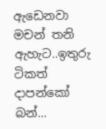ඇඩෙනවා මචන් තනි ඇහැට..ඉතුරු ටිකත් දාපන්කෝ බන්...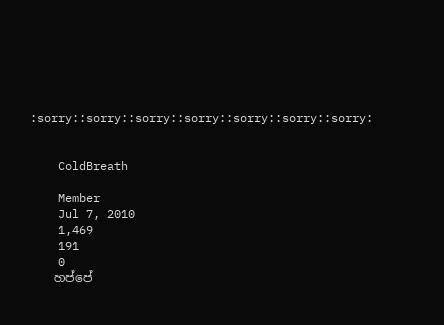:sorry::sorry::sorry::sorry::sorry::sorry::sorry:


    ColdBreath

    Member
    Jul 7, 2010
    1,469
    191
    0
    හප්පේ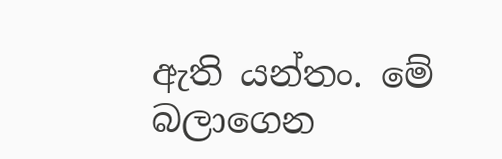ඇති යන්තං. මේ බලාගෙන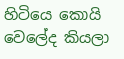හිටියෙ කොයි වෙලේද කියලා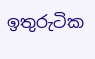ඉතුරුටික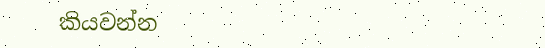කියවන්න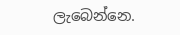ලැබෙන්නෙ.